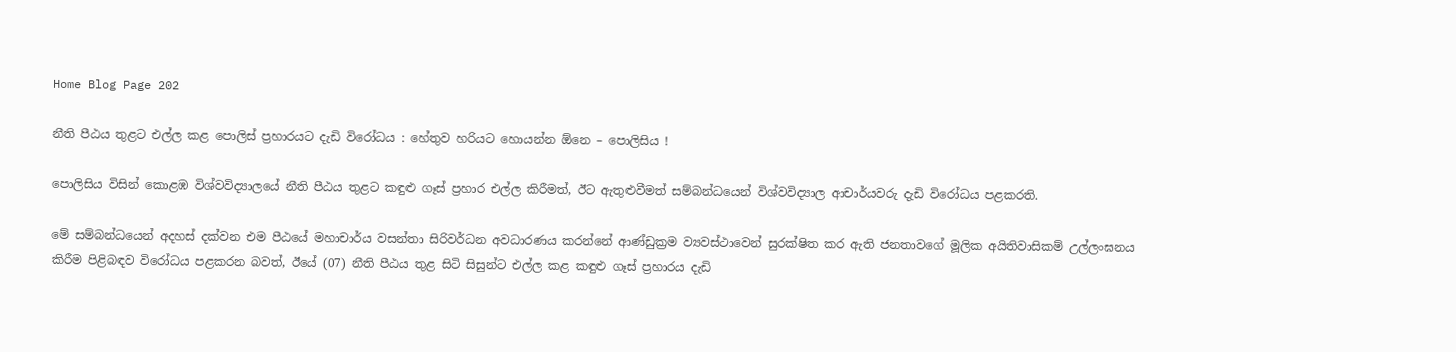Home Blog Page 202

නීති පීඨය තුළට එල්ල කළ පොලිස් ප්‍රහාරයට දැඩි විරෝධය : හේතුව හරියට හොයන්න ඕනෙ – පොලිසිය !

පොලිසිය විසින් කොළඹ විශ්වවිද්‍යාලයේ නීති පීඨය තුළට කඳුළු ගෑස් ප්‍රහාර එල්ල කිරීමත්, ඊට ඇතුළුවීමත් සම්බන්ධයෙන් විශ්වවිද්‍යාල ආචාර්යවරු දැඩි විරෝධය පළකරති.

මේ සම්බන්ධයෙන් අදහස් දක්වන එම පීඨයේ මහාචාර්ය වසන්තා සිරිවර්ධන අවධාරණය කරන්නේ ආණ්ඩුක්‍රම ව්‍යවස්ථාවෙන් සුරක්ෂිත කර ඇති ජනතාවගේ මූලික අයිතිවාසිකම් උල්ලංඝනය කිරීම පිළිබඳව විරෝධය පළකරන බවත්, ඊයේ (07) නීති පීඨය තුළ සිටි සිසුන්ට එල්ල කළ කඳුළු ගෑස් ප්‍රහාරය දැඩි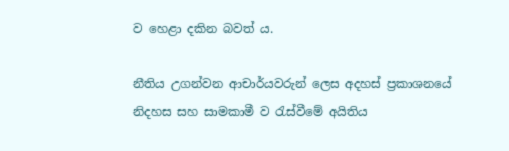ව හෙළා දකින බවත් ය.

නීතිය උගන්වන ආචාර්යවරුන් ලෙස අදහස් ප්‍රකාශනයේ නිදහස සහ සාමකාමී ව රැස්වීමේ අයිතිය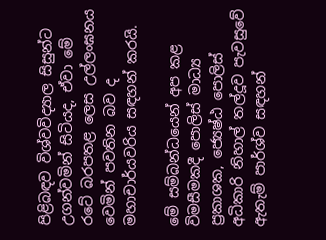පිළිබඳව විශ්වවිද්‍යාල සිසුන්ට උගන්වමින් සිටියද, ඒවා මේ රටේ බරපතළ ලෙස උල්ලංඝනය වෙමින් පවතින බව ද මහාචාර්යවරිය සඳහන් කරයි.

මේ සම්බන්ධයෙන් අප කළ විමසීමකදී පොලිස් මාධ්‍ය ප්‍රකාශක, ජ්‍යෙෂ්ඨ පොලිස් අධිකාරි නිහාල් තල්දූව පැවසුවේ ඇතැම් පාර්ශ්ව සඳහන්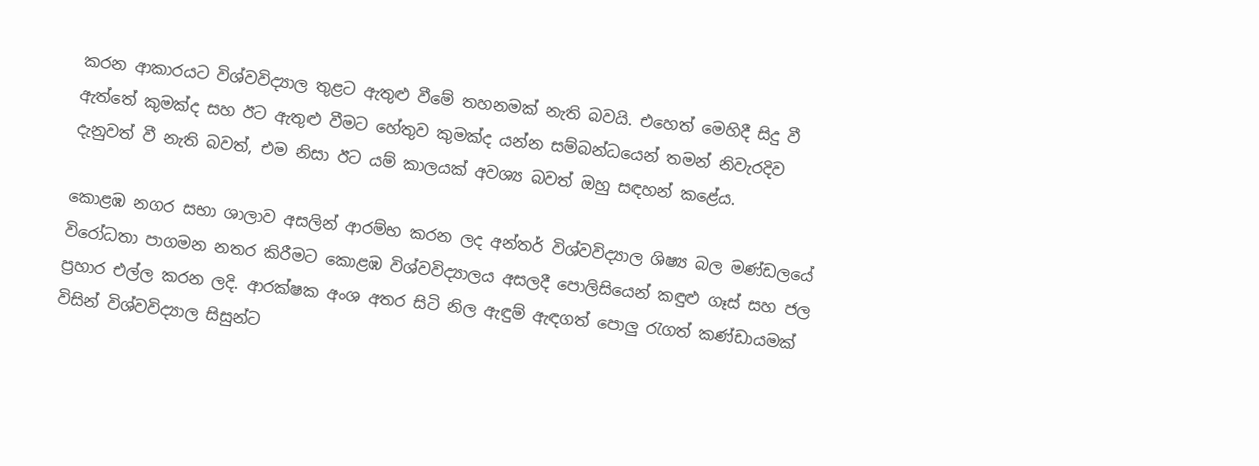කරන ආකාරයට විශ්වවිද්‍යාල තුළට ඇතුළු වීමේ තහනමක් නැති බවයි. එහෙත් මෙහිදී සිදු වී ඇත්තේ කුමක්ද සහ ඊට ඇතුළු වීමට හේතුව කුමක්ද යන්න සම්බන්ධයෙන් තමන් නිවැරදිව දැනුවත් වී නැති බවත්, එම නිසා ඊට යම් කාලයක් අවශ්‍ය බවත් ඔහු සඳහන් කළේය.

කොළඹ නගර සභා ශාලාව අසලින් ආරම්භ කරන ලද අන්තර් විශ්වවිද්‍යාල ශිෂ්‍ය බල මණ්ඩලයේ විරෝධතා පාගමන නතර කිරීමට කොළඹ විශ්වවිද්‍යාලය අසලදී පොලිසියෙන් කඳුළු ගෑස් සහ ජල ප්‍රහාර එල්ල කරන ලදි. ආරක්ෂක අංශ අතර සිටි නිල ඇඳුම් ඇඳගත් පොලු රැගත් කණ්ඩායමක් විසින් විශ්වවිද්‍යාල සිසුන්ට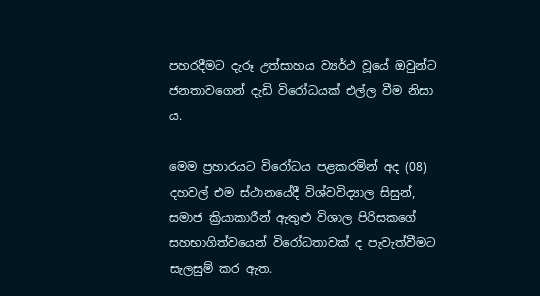පහරදීමට දැරූ උත්සාහය ව්‍යර්ථ වූයේ ඔවුන්ට ජනතාවගෙන් දැඩි විරෝධයක් එල්ල වීම නිසා ය.

මෙම ප්‍රහාරයට විරෝධය පළකරමින් අද (08) දහවල් එම ස්ථානයේදී විශ්වවිද්‍යාල සිසුන්, සමාජ ක්‍රියාකාරීන් ඇතුළු විශාල පිරිසකගේ සහභාගිත්වයෙන් විරෝධතාවක් ද පැවැත්වීමට සැලසුම් කර ඇත.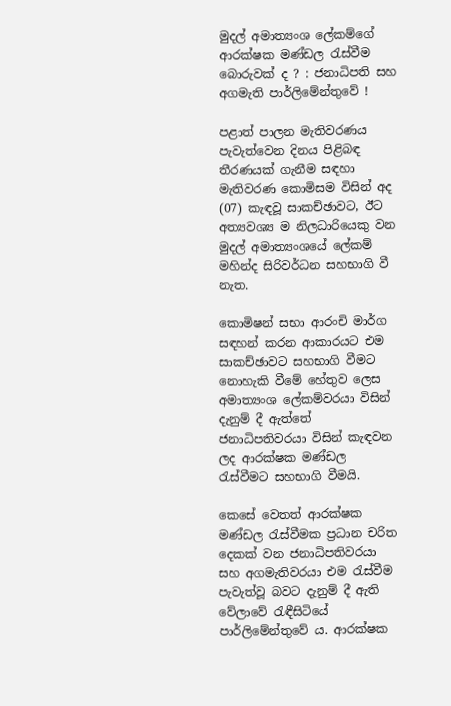මුදල් අමාත්‍යංශ ලේකම්ගේ ආරක්ෂක මණ්ඩල රැස්වීම බොරුවක් ද ? : ජනාධිපති සහ අගමැති පාර්ලිමේන්තුවේ !

පළාත් පාලන මැතිවරණය පැවැත්වෙන දිනය පිළිබඳ තීරණයක් ගැනීම සඳහා මැතිවරණ කොමිසම විසින් අද (07) කැඳවූ සාකච්ඡාවට, ඊට අත්‍යවශ්‍ය ම නිලධාරියෙකු වන මුදල් අමාත්‍යංශයේ ලේකම් මහින්ද සිරිවර්ධන සහභාගි වී නැත.

කොමිෂන් සභා ආරංචි මාර්ග සඳහන් කරන ආකාරයට එම සාකච්ඡාවට සහභාගි වීමට නොහැකි වීමේ හේතුව ලෙස අමාත්‍යංශ ලේකම්වරයා විසින් දැනුම් දී ඇත්තේ ජනාධිපතිවරයා විසින් කැඳවන ලද ආරක්ෂක මණ්ඩල රැස්වීමට සහභාගි වීමයි.

කෙසේ වෙතත් ආරක්ෂක මණ්ඩල රැස්වීමක ප්‍රධාන චරිත දෙකක් වන ජනාධිපතිවරයා සහ අගමැතිවරයා එම රැස්වීම පැවැත්වූ බවට දැනුම් දී ඇති වේලාවේ රැඳීසිටියේ පාර්ලිමේන්තුවේ ය. ආරක්ෂක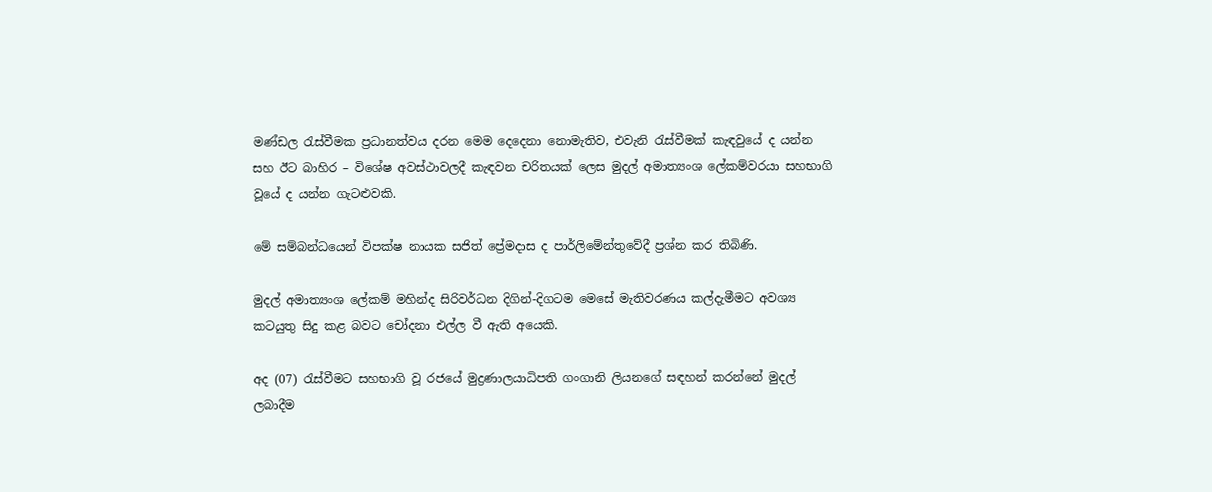මණ්ඩල රැස්වීමක ප්‍රධානත්වය දරන මෙම දෙදෙනා නොමැතිව, එවැනි රැස්වීමක් කැඳවුයේ ද යන්න සහ ඊට බාහිර – විශේෂ අවස්ථාවලදී කැඳවන චරිතයක් ලෙස මුදල් අමාත්‍යංශ ලේකම්වරයා සහභාගි වූයේ ද යන්න ගැටළුවකි.

මේ සම්බන්ධයෙන් විපක්ෂ නායක සජිත් ප්‍රේමදාස ද පාර්ලිමේන්තුවේදී ප්‍රශ්න කර තිබිණි.

මුදල් අමාත්‍යංශ ලේකම් මහින්ද සිරිවර්ධන දිගින්-දිගටම මෙසේ මැතිවරණය කල්දැමීමට අවශ්‍ය කටයුතු සිදු කළ බවට චෝදනා එල්ල වී ඇති අයෙකි.

අද (07) රැස්වීමට සහභාගි වූ රජයේ මුද්‍රණාලයාධිපති ගංගානි ලියනගේ සඳහන් කරන්නේ මුදල් ලබාදීම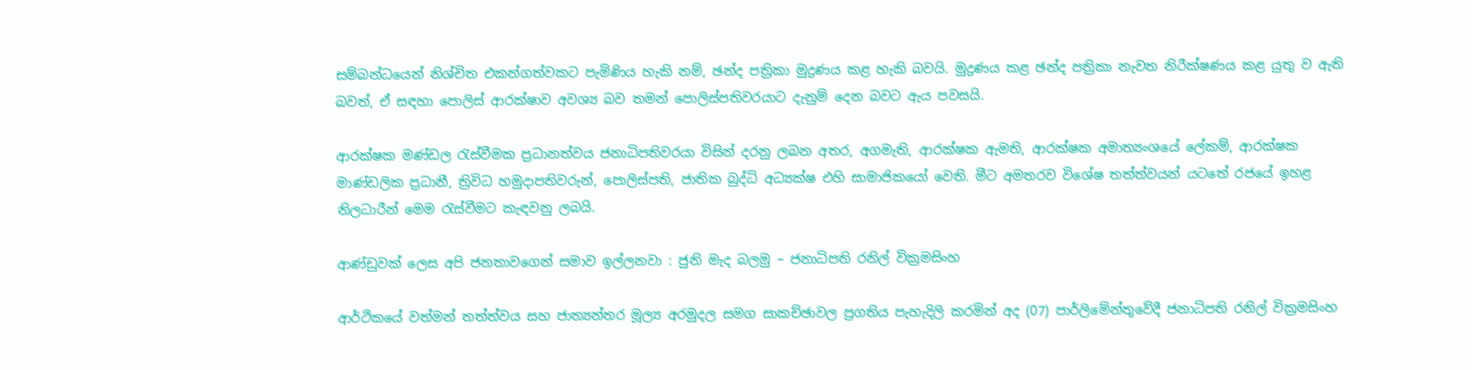සම්බන්ධයෙන් නිශ්චිත එකන්ගත්වකට පැමිණිය හැකි නම්, ඡන්ද පත්‍රිකා මුද්‍රණය කළ හැකි බවයි. මුද්‍රණය කළ ඡන්ද පත්‍රිකා නැවත නිරීක්ෂණය කළ යුතු ව ඇති බවත්, ඒ සඳහා පොලිස් ආරක්ෂාව අවශ්‍ය බව තමන් පොලිස්පතිවරයාට දැනුම් දෙන බවට ඇය පවසයි.

ආරක්ෂක මණ්ඩල රැස්වීමක ප්‍රධානත්වය ජනාධිපතිවරයා විසින් දරනු ලබන අතර, අගමැති, ආරක්ෂක ඇමති, ආරක්ෂක අමාත්‍යංශයේ ලේකම්, ආරක්ෂක මාණ්ඩලික ප්‍රධානී, ත්‍රිවිධ හමුදාපතිවරුන්, පොලිස්පති, ජාතික බුද්ධි අධ්‍යක්ෂ එහි සාමාජිකයෝ වෙති. මීට අමතරව විශේෂ තත්ත්වයන් යටතේ රජයේ ඉහළ නිලධාරීන් මෙම රැස්වීමට කැඳවනු ලබයි.

ආණ්ඩුවක් ලෙස අපි ජනතාවගෙන් සමාව ඉල්ලනවා : ජුනි මැද බලමු – ජනාධිපති රනිල් වික්‍රමසිංහ

ආර්ථිකයේ වත්මන් තත්ත්වය සහ ජාත්‍යන්තර මූල්‍ය අරමුදල සමග සාකච්ඡාවල ප්‍රගතිය පැහැදිලි කරමින් අද (07) පාර්ලිමේන්තුවේදී ජනාධිපති රනිල් වික්‍රමසිංහ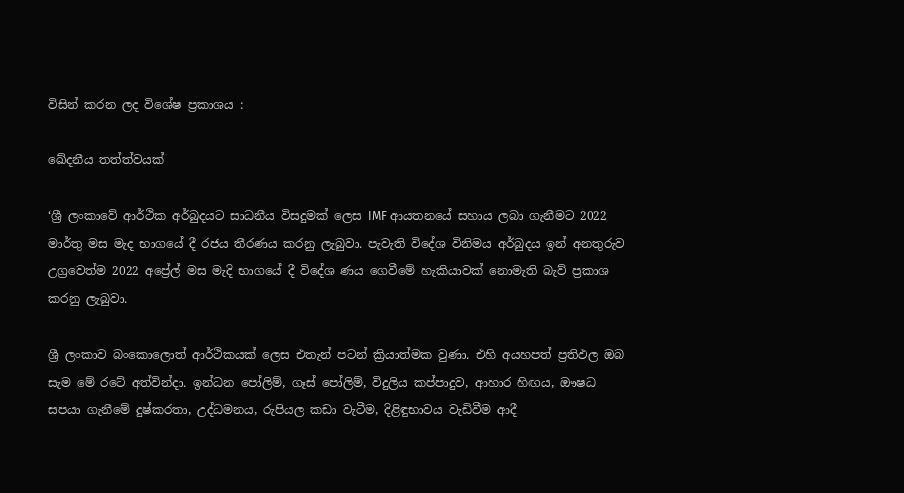විසින් කරන ලද විශේෂ ප්‍රකාශය :

ඛේදනීය තත්ත්වයක්

‘ශ්‍රී ලංකාවේ ආර්ථික අර්බුදයට සාධනීය විසදුමක් ලෙස IMF ආයතනයේ සහාය ලබා ගැනීමට 2022 මාර්තු මස මැද භාගයේ දී රජය තීරණය කරනු ලැබුවා. පැවැති විදේශ විනිමය අර්බුදය ඉන් අනතුරුව උග්‍රවෙත්ම 2022 අප්‍රේල් මස මැදි භාගයේ දී විදේශ ණය ගෙවීමේ හැකියාවක් නොමැති බැව් ප්‍රකාශ කරනු ලැබුවා.

ශ්‍රී ලංකාව බංකොලොත් ආර්ථිකයක් ලෙස එතැන් පටන් ක්‍රියාත්මක වුණා. එහි අයහපත් ප්‍රතිඵල ඔබ සැම මේ රටේ අත්වින්දා. ඉන්ධන පෝලිම්, ගෑස් පෝලිම්, විදුලිය කප්පාදුව, ආහාර හිඟය, ඖෂධ සපයා ගැනීමේ දුෂ්කරතා, උද්ධමනය, රුපියල කඩා වැටීම, දිළිඳුභාවය වැඩිවීම ආදී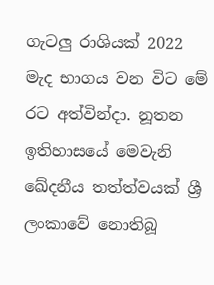ගැටලු රාශියක් 2022 මැද භාගය වන විට මේ රට අත්වින්දා. නූතන ඉතිහාසයේ මෙවැනි ඛේදනීය තත්ත්වයක් ශ්‍රී ලංකාවේ නොතිබූ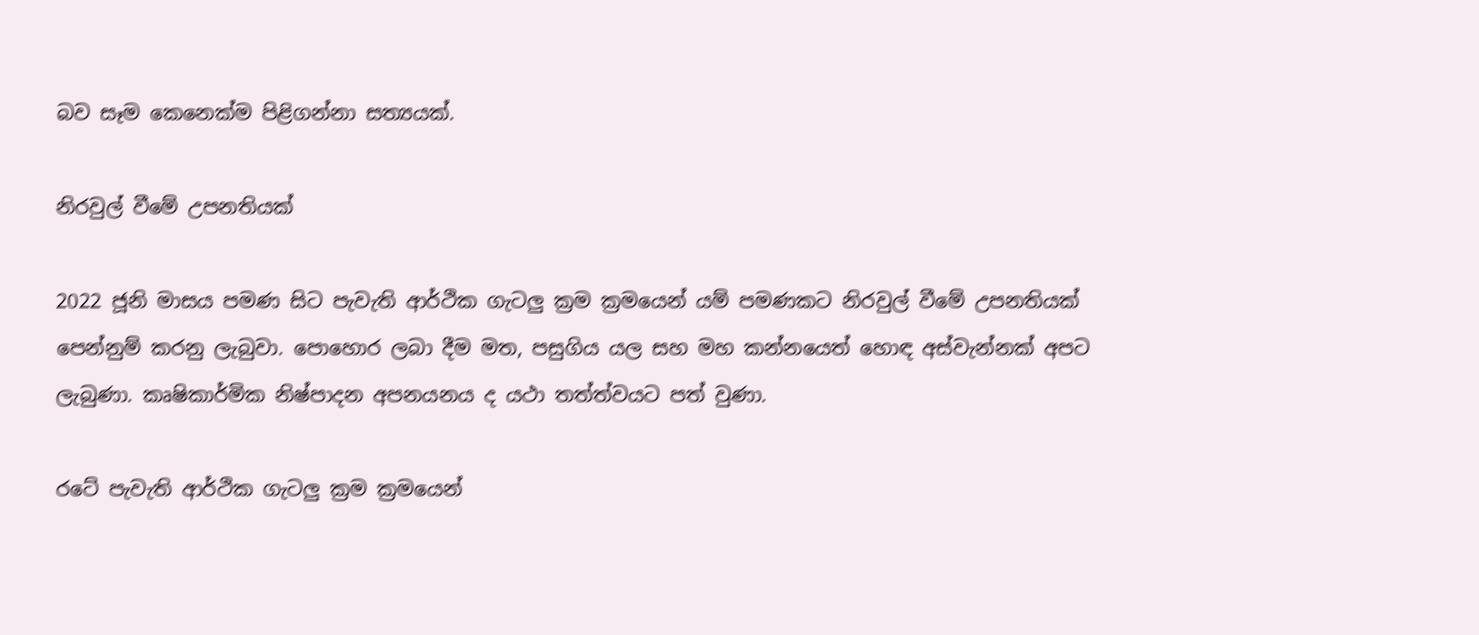බව සෑම කෙනෙක්ම පිළිගන්නා සත්‍යයක්.

නිරවුල් වීමේ උපනතියක්

2022 ජූනි මාසය පමණ සිට පැවැති ආර්ථික ගැටලු ක්‍රම ක්‍රමයෙන් යම් පමණකට නිරවුල් වීමේ උපනතියක් පෙන්නුම් කරනු ලැබුවා. පොහොර ලබා දීම මත, පසුගිය යල සහ මහ කන්නයෙත් හොඳ අස්වැන්නක් අපට ලැබුණා. කෘෂිකාර්මික නිෂ්පාදන අපනයනය ද යථා තත්ත්වයට පත් වුණා.

රටේ පැවැති ආර්ථික ගැටලු ක්‍රම ක්‍රමයෙන්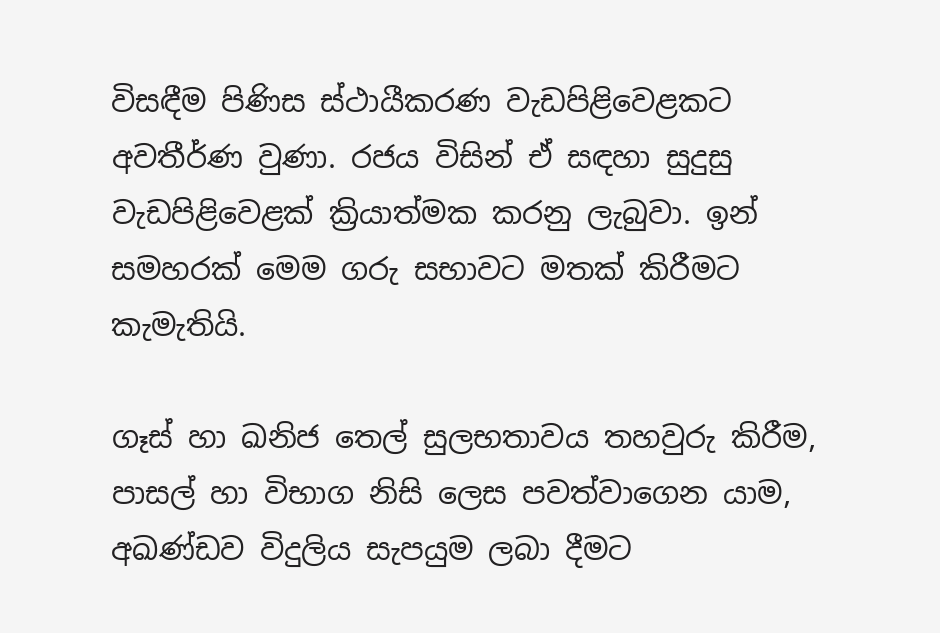විසඳීම පිණිස ස්ථායීකරණ වැඩපිළිවෙළකට අවතීර්ණ වුණා. රජය විසින් ඒ සඳහා සුදුසු වැඩපිළිවෙළක් ක්‍රියාත්මක කරනු ලැබුවා. ඉන් සමහරක් මෙම ගරු සභාවට මතක් කිරීමට කැමැතියි.

ගෑස් හා ඛනිජ තෙල් සුලභතාවය තහවුරු කිරීම, පාසල් හා විභාග නිසි ලෙස පවත්වාගෙන යාම, අඛණ්ඩව විදුලිය සැපයුම ලබා දීමට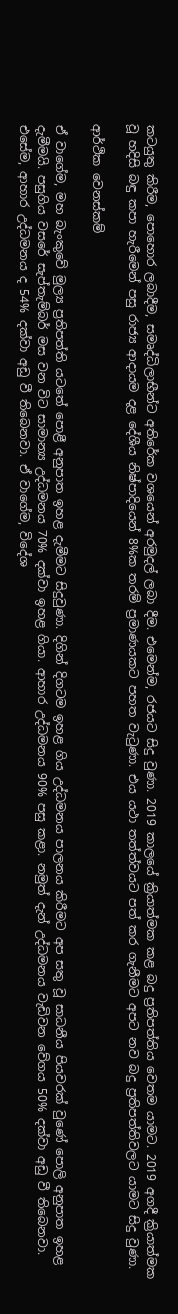කටයුතු කිරීම, පොහොර ලබාදීම, සමෘද්ධිලාභීන්ට අතිරේක වශයෙන් අරමුදල් ලබා දීම. එමෙන්ම, රජයට සිදු වුණා. 2019 කාලයේ ක්‍රියාත්මක කළ බදු ප්‍රතිපත්තිය වෙතම යාමට. 2019 අගදී ක්‍රියාත්මක වූ හදිසි බඳු කපා හැරීමෙන් පසු රාජ්‍ය ආදායම දළ දේශීය නිෂ්පාදියෙන් 8%ක තරම් ප්‍රමාණයකට පහත වැටුණා. එය යථා තත්ත්වයට පත් කර ගැනීමට අපට නව බදු ප්‍රතිපත්තිවලට යාමට සිදු වුණා.

ආර්ථික වෙනස්කම්

ඒ වාගේම, මහ බැංකුවේ මුල්‍ය ප්‍රතිපත්ති යටතේ පොළී අනුපාත ඉහළ දැමීමට සිදුවුණා. දිගින් දිගටම ඉහළ ගිය උද්ධමනය පාලනය කිරීමට අප සතු වූ සාධනීය පියවරක් වුණේ පොලි අනුපාත ඉහළ දැමීමයි. පසුගිය වසරේ සැප්තැම්බර් මස වන විට සාමාන්‍ය උද්ධමනය 70% දක්වා ඉහළ ගියා. ආහාර උද්ධමනය 90% පසු කළා. නමුත් දැන් උද්ධමනය වැඩිවන වේගය 50% දක්වා අඩු වී තිබෙනවා. එසේම, ආහාර උද්ධමනය ද 54% දක්වා අඩු වී තිබෙනවා. ඒ වාගේම, විදේශ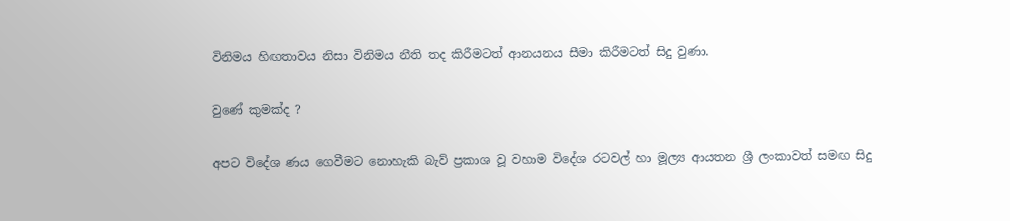විනිමය හිඟතාවය නිසා විනිමය නීති තද කිරීමටත් ආනයනය සීමා කිරීමටත් සිදු වුණා.

වුණේ කුමක්ද ?

අපට විදේශ ණය ගෙවීමට නොහැකි බැව් ප්‍රකාශ වූ වහාම විදේශ රටවල් හා මූල්‍ය ආයතන ශ්‍රී ලංකාවත් සමඟ සිදු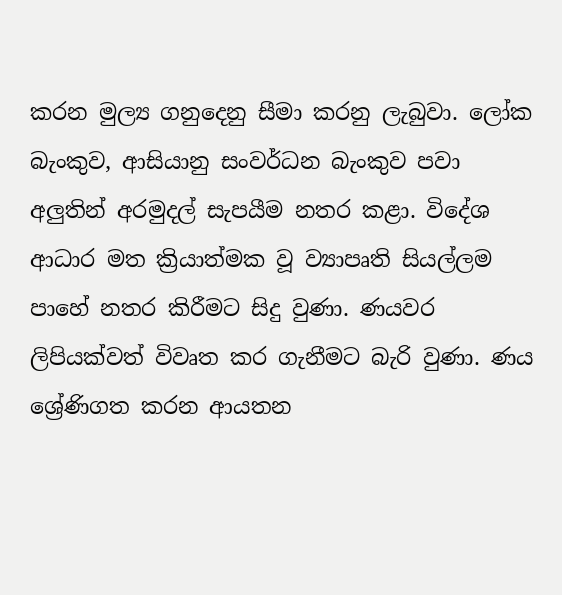කරන මුල්‍ය ගනුදෙනු සීමා කරනු ලැබුවා. ලෝක බැංකුව, ආසියානු සංවර්ධන බැංකුව පවා අලුතින් අරමුදල් සැපයීම නතර කළා. විදේශ ආධාර මත ක්‍රියාත්මක වූ ව්‍යාපෘති සියල්ලම පාහේ නතර කිරීමට සිදු වුණා. ණයවර ලිපියක්වත් විවෘත කර ගැනීමට බැරි වුණා. ණය ශ්‍රේණිගත කරන ආයතන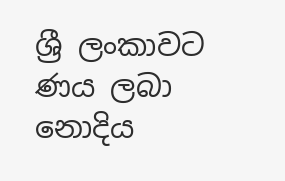ශ්‍රී ලංකාවට ණය ලබා නොදිය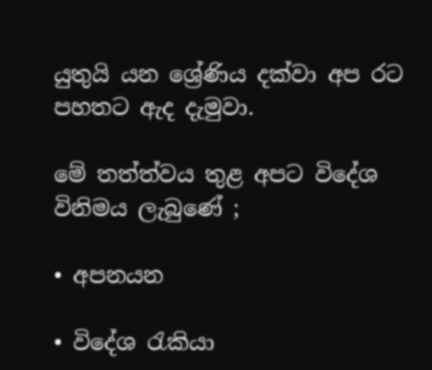යුතුයි යන ශ්‍රේණිය දක්වා අප රට පහතට ඇද දැමුවා.

මේ තත්ත්වය තුළ අපට විදේශ විනිමය ලැබුණේ ;

• අපනයන

• විදේශ රැකියා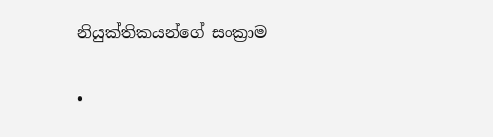නියුක්තිකයන්ගේ සංක්‍රාම

•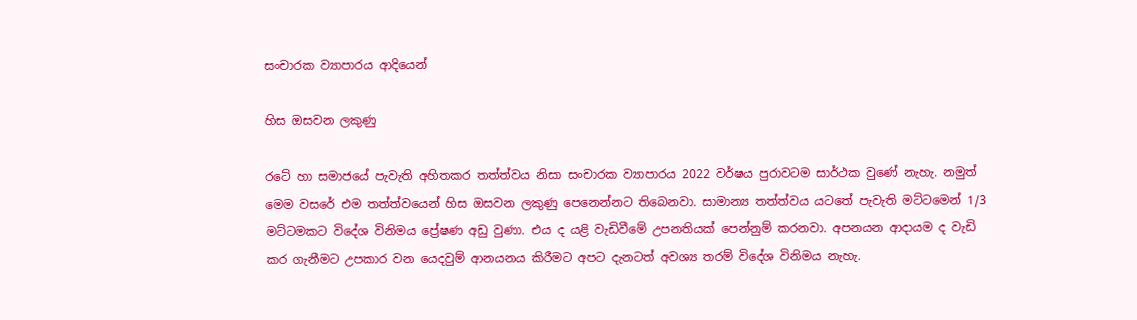සංචාරක ව්‍යාපාරය ආදියෙන්

හිස ඔසවන ලකුණු

රටේ හා සමාජයේ පැවැති අහිතකර තත්ත්වය නිසා සංචාරක ව්‍යාපාරය 2022 වර්ෂය පුරාවටම සාර්ථක වුණේ නැහැ. නමුත් මෙම වසරේ එම තත්ත්වයෙන් හිස ඔසවන ලකුණු පෙනෙන්නට තිබෙනවා. සාමාන්‍ය තත්ත්වය යටතේ පැවැති මට්ටමෙන් 1/3 මට්ටමකට විදේශ විනිමය ප්‍රේෂණ අඩු වුණා. එය ද යළි වැඩිවීමේ උපනතියක් පෙන්නුම් කරනවා. අපනයන ආදායම ද වැඩි කර ගැනීමට උපකාර වන යෙදවුම් ආනයනය කිරීමට අපට දැනටත් අවශ්‍ය තරම් විදේශ විනිමය නැහැ.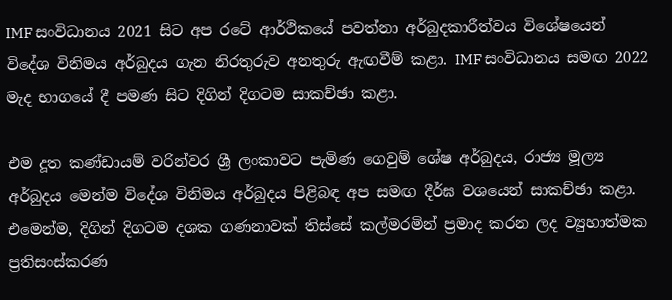IMF සංවිධානය 2021 සිට අප රටේ ආර්ථිකයේ පවත්නා අර්බුදකාරීත්වය විශේෂයෙන් විදේශ විනිමය අර්බුදය ගැන නිරතුරුව අනතුරු ඇඟවීම් කළා. IMF සංවිධානය සමඟ 2022 මැද භාගයේ දී පමණ සිට දිගින් දිගටම සාකච්ඡා කළා.

එම දූත කණ්ඩායම් වරින්වර ශ්‍රී ලංකාවට පැමිණ ගෙවුම් ශේෂ අර්බුදය, රාජ්‍ය මූල්‍ය අර්බුදය මෙන්ම විදේශ විනිමය අර්බුදය පිළිබඳ අප සමඟ දීර්ඝ වශයෙන් සාකච්ඡා කළා. එමෙන්ම, දිගින් දිගටම දශක ගණනාවක් තිස්සේ කල්මරමින් ප්‍රමාද කරන ලද ව්‍යුහාත්මක ප්‍රතිසංස්කරණ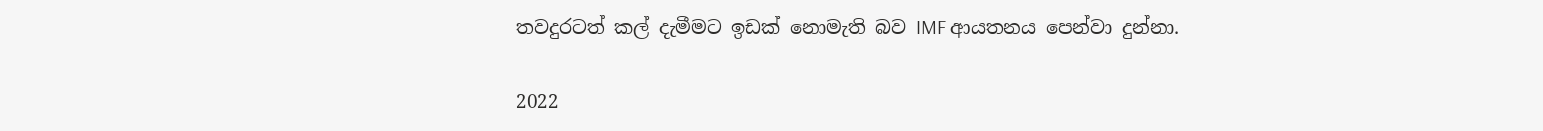තවදුරටත් කල් දැමීමට ඉඩක් නොමැති බව IMF ආයතනය පෙන්වා දුන්නා.

2022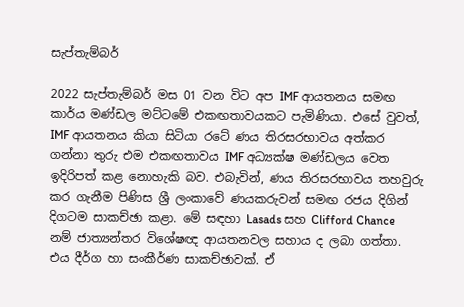සැප්තැම්බර්

2022 සැප්තැම්බර් මස 01 වන විට අප IMF ආයතනය සමඟ කාර්ය මණ්ඩල මට්ටමේ එකඟතාවයකට පැමිණියා. එසේ වුවත්, IMF ආයතනය කියා සිටියා රටේ ණය තිරසරභාවය අත්කර ගන්නා තුරු එම එකඟතාවය IMF අධ්‍යක්ෂ මණ්ඩලය වෙත ඉදිරිපත් කළ නොහැකි බව. එබැවින්, ණය තිරසරභාවය තහවුරු කර ගැනීම පිණිස ශ්‍රී ලංකාවේ ණයකරුවන් සමඟ රජය දිගින් දිගටම සාකච්ඡා කළා. මේ සඳහා Lasads සහ Clifford Chance නම් ජාත්‍යන්තර විශේෂඥ ආයතනවල සහාය ද ලබා ගත්තා. එය දීර්ග හා සංකීර්ණ සාකච්ඡාවක්. ඒ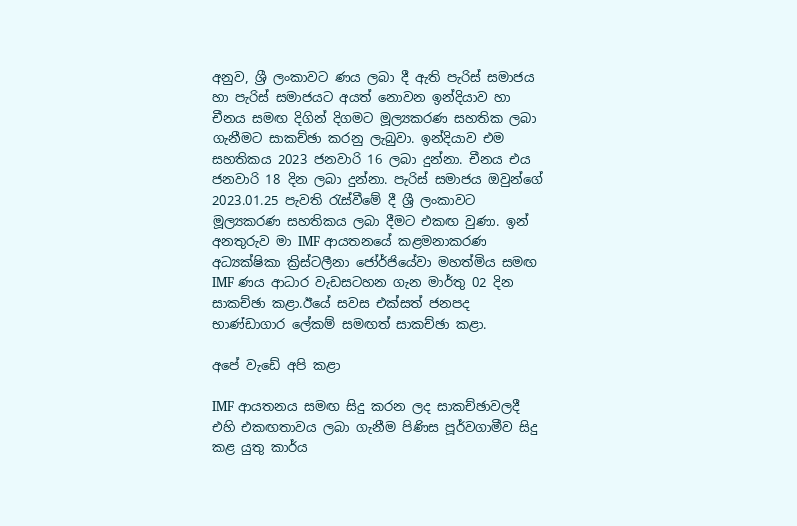අනුව, ශ්‍රී ලංකාවට ණය ලබා දී ඇති පැරිස් සමාජය හා පැරිස් සමාජයට අයත් නොවන ඉන්දියාව හා චීනය සමඟ දිගින් දිගමට මූල්‍යකරණ සහතික ලබා ගැනීමට සාකච්ඡා කරනු ලැබුවා. ඉන්දියාව එම සහතිකය 2023 ජනවාරි 16 ලබා දුන්නා. චීනය එය ජනවාරි 18 දින ලබා දුන්නා. පැරිස් සමාජය ඔවුන්ගේ 2023.01.25 පැවති රැස්වීමේ දී ශ්‍රී ලංකාවට මූල්‍යකරණ සහතිකය ලබා දීමට එකඟ වුණා. ඉන් අනතුරුව මා IMF ආයතනයේ කළමනාකරණ අධ්‍යක්ෂිකා ක්‍රිස්ටලීනා ජෝර්ජියේවා මහත්මිය සමඟ IMF ණය ආධාර වැඩසටහන ගැන මාර්තු 02 දින සාකච්ඡා කළා.ඊයේ සවස එක්සත් ජනපද භාණ්ඩාගාර ලේකම් සමඟත් සාකච්ඡා කළා.

අපේ වැඩේ අපි කළා

IMF ආයතනය සමඟ සිදු කරන ලද සාකච්ඡාවලදී එහි එකඟතාවය ලබා ගැනීම පිණිස පූර්වගාමීව සිදු කළ යුතු කාර්ය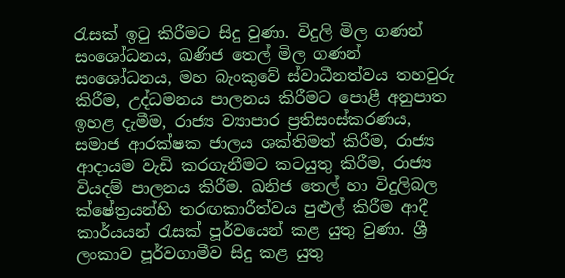රැසක් ඉටු කිරීමට සිදු වුණා. විදුලි මිල ගණන් සංශෝධනය, ඛණිජ තෙල් මිල ගණන් සංශෝධනය, මහ බැංකුවේ ස්වාධීනත්වය තහවුරු කිරීම, උද්ධමනය පාලනය කිරීමට පොළී අනුපාත ඉහළ දැමීම, රාජ්‍ය ව්‍යාපාර ප්‍රතිසංස්කරණය, සමාජ ආරක්ෂක ජාලය ශක්තිමත් කිරීම, රාජ්‍ය ආදායම වැඩි කරගැනීමට කටයුතු කිරීම, රාජ්‍ය වියදම් පාලනය කිරීම. ඛනිජ තෙල් හා විදුලිබල ක්ෂේත්‍රයන්හි තරඟකාරීත්වය පුළුල් කිරීම ආදී කාර්යයන් රැසක් පූර්වයෙන් කළ යුතු වුණා. ශ්‍රී ලංකාව පූර්වගාමීව සිදු කළ යුතු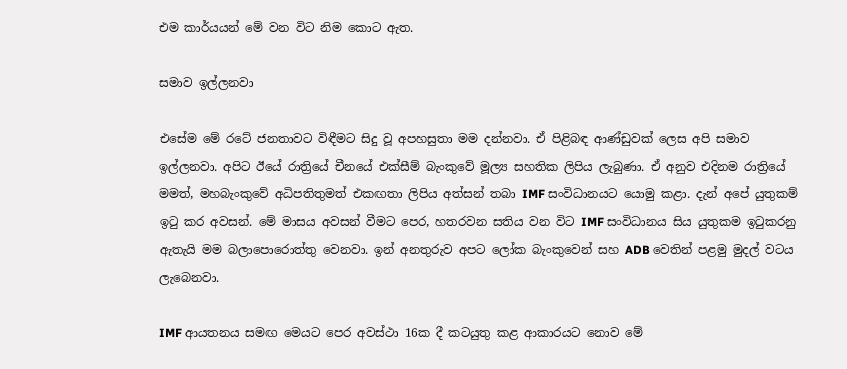එම කාර්යයන් මේ වන විට නිම කොට ඇත.

සමාව ඉල්ලනවා

එසේම මේ රටේ ජනතාවට විඳීමට සිදු වූ අපහසුතා මම දන්නවා. ඒ පිළිබඳ ආණ්ඩුවක් ලෙස අපි සමාව ඉල්ලනවා. අපිට ඊයේ රාත්‍රියේ චීනයේ එක්සීම් බැංකුවේ මූල්‍ය සහතික ලිපිය ලැබුණා. ඒ අනුව එදිනම රාත්‍රියේ මමත්, මහබැංකුවේ අධිපතිතුමත් එකඟතා ලිපිය අත්සන් තබා IMF සංවිධානයට යොමු කළා. දැන් අපේ යුතුකම් ඉටු කර අවසන්. මේ මාසය අවසන් වීමට පෙර, හතරවන සතිය වන විට IMF සංවිධානය සිය යුතුකම ඉටුකරනු ඇතැයි මම බලාපොරොත්තු වෙනවා. ඉන් අනතුරුව අපට ලෝක බැංකුවෙන් සහ ADB වෙතින් පළමු මුදල් වටය ලැබෙනවා.

IMF ආයතනය සමඟ මෙයට පෙර අවස්ථා 16ක දී කටයුතු කළ ආකාරයට නොව මේ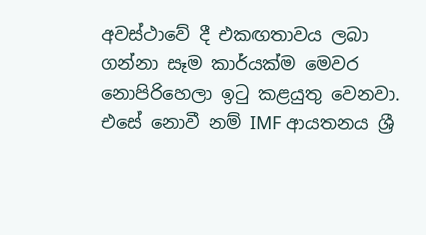අවස්ථාවේ දී එකඟතාවය ලබා ගන්නා සෑම කාර්යක්ම මෙවර නොපිරිහෙලා ඉටු කළයුතු වෙනවා. එසේ නොවී නම් IMF ආයතනය ශ්‍රී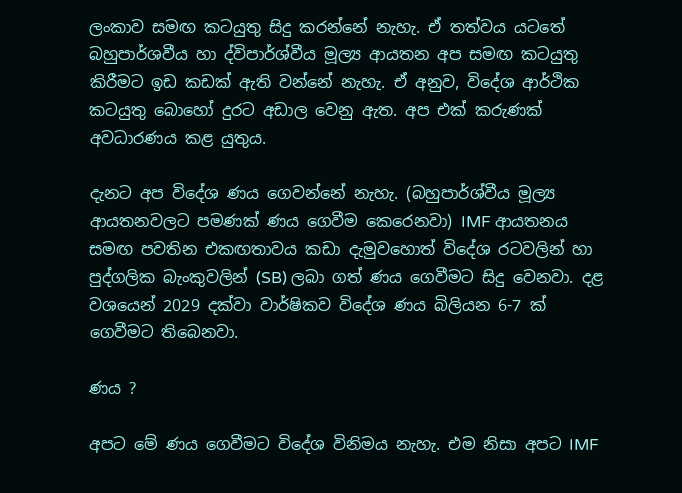ලංකාව සමඟ කටයුතු සිදු කරන්නේ නැහැ. ඒ තත්වය යටතේ බහුපාර්ශවීය හා ද්විපාර්ශ්වීය මූල්‍ය ආයතන අප සමඟ කටයුතු කිරීමට ඉඩ කඩක් ඇති වන්නේ නැහැ. ඒ අනුව, විදේශ ආර්ථික කටයුතු බොහෝ දුරට අඩාල වෙනු ඇත. අප එක් කරුණක් අවධාරණය කළ යුතුය.

දැනට අප විදේශ ණය ගෙවන්නේ නැහැ. (බහුපාර්ශ්වීය මූල්‍ය ආයතනවලට පමණක් ණය ගෙවීම කෙරෙනවා) IMF ආයතනය සමඟ පවතින එකඟතාවය කඩා දැමුවහොත් විදේශ රටවලින් හා පුද්ගලික බැංකුවලින් (SB) ලබා ගත් ණය ගෙවීමට සිදු වෙනවා. දළ වශයෙන් 2029 දක්වා වාර්ෂිකව විදේශ ණය බිලියන 6-7 ක් ගෙවීමට තිබෙනවා.

ණය ?

අපට මේ ණය ගෙවීමට විදේශ විනිමය නැහැ. එම නිසා අපට IMF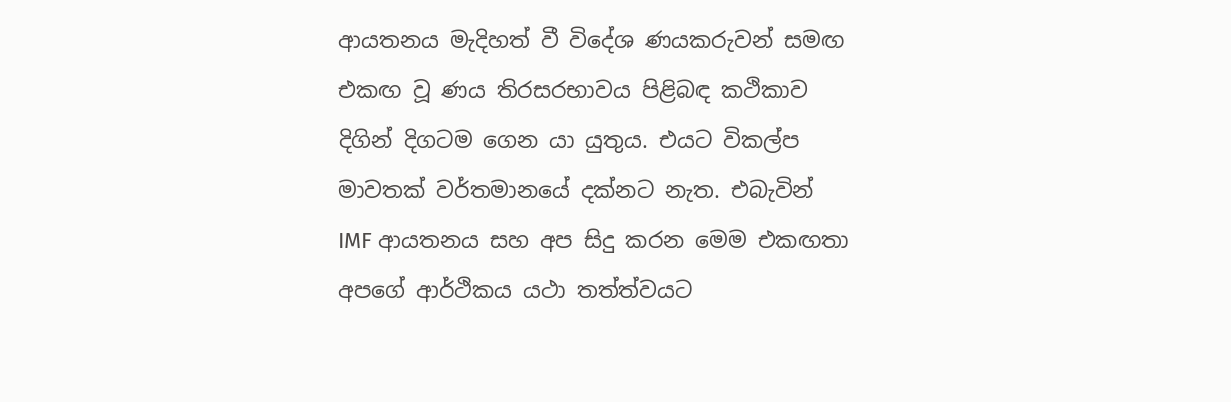ආයතනය මැදිහත් වී විදේශ ණයකරුවන් සමඟ එකඟ වූ ණය තිරසරභාවය පිළිබඳ කථිකාව දිගින් දිගටම ගෙන යා යුතුය. එයට විකල්ප මාවතක් වර්තමානයේ දක්නට නැත. එබැවින් IMF ආයතනය සහ අප සිදු කරන මෙම එකඟතා අපගේ ආර්ථිකය යථා තත්ත්වයට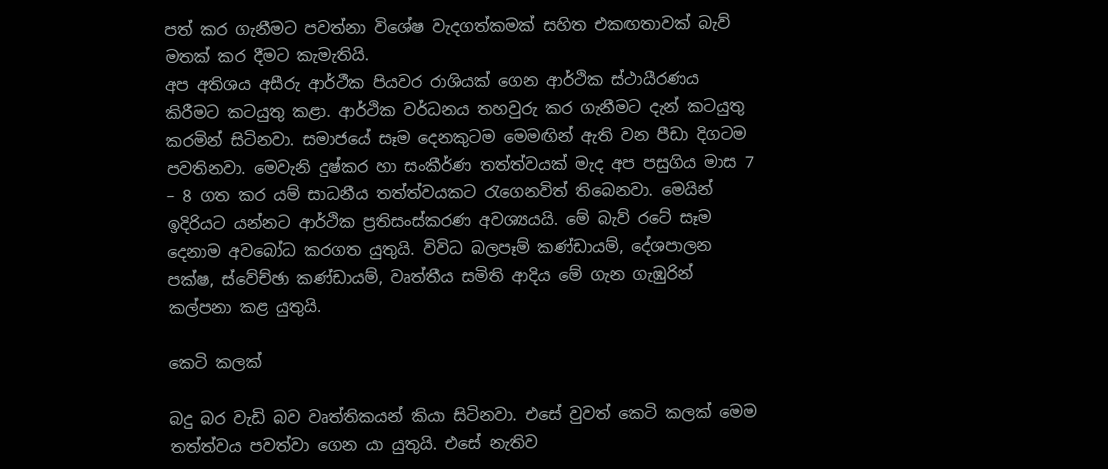පත් කර ගැනීමට පවත්නා විශේෂ වැදගත්කමක් සහිත එකඟතාවක් බැව් මතක් කර දීමට කැමැතියි.
අප අතිශය අසීරු ආර්ථීක පියවර රාශියක් ගෙන ආර්ථික ස්ථායීරණය කිරීමට කටයුතු කළා. ආර්ථික වර්ධනය තහවුරු කර ගැනීමට දැන් කටයුතු කරමින් සිටිනවා. සමාජයේ සෑම දෙනකුටම මෙමඟින් ඇති වන පීඩා දිගටම පවතිනවා. මෙවැනි දුෂ්කර හා සංකීර්ණ තත්ත්වයක් මැද අප පසුගිය මාස 7 – 8 ගත කර යම් සාධනීය තත්ත්වයකට රැගෙනවිත් තිබෙනවා. මෙයින් ඉදිරියට යන්නට ආර්ථික ප්‍රතිසංස්කරණ අවශ්‍යයයි. මේ බැව් රටේ සෑම දෙනාම අවබෝධ කරගත යුතුයි. විවිධ බලපෑම් කණ්ඩායම්, දේශපාලන පක්ෂ, ස්වේච්ඡා කණ්ඩායම්, වෘත්තීය සමිති ආදිය මේ ගැන ගැඹුරින් කල්පනා කළ යුතුයි.

කෙටි කලක්

බදු බර වැඩි බව වෘත්තිකයන් කියා සිටිනවා. එසේ වුවත් කෙටි කලක් මෙම තත්ත්වය පවත්වා ගෙන යා යුතුයි. එසේ නැතිව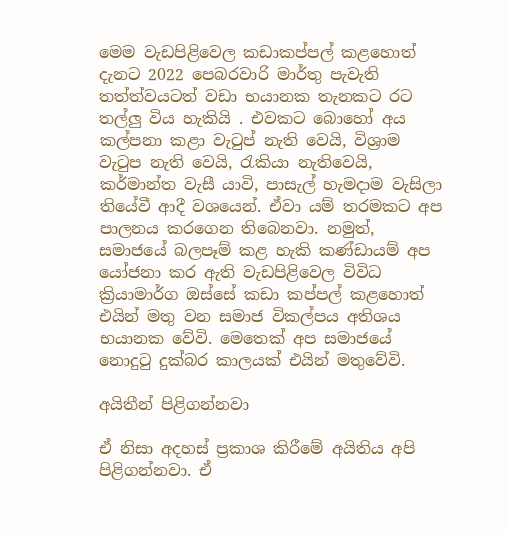මෙම වැඩපිළිවෙල කඩාකප්පල් කළහොත් දැනට 2022 පෙබරවාරි මාර්තු පැවැති තත්ත්වයටත් වඩා භයානක තැනකට රට තල්ලු විය හැකියි . එවකට බොහෝ අය කල්පනා කළා වැටුප් නැති වෙයි, විශ්‍රාම වැටුප නැති වෙයි, රැකියා නැතිවෙයි, කර්මාන්ත වැසී යාවි, පාසැල් හැමදාම වැසිලා තියේවී ආදී වශයෙන්. ඒවා යම් තරමකට අප පාලනය කරගෙන තිබෙනවා. නමුත්, සමාජයේ බලපෑම් කළ හැකි කණ්ඩායම් අප යෝජනා කර ඇති වැඩපිළිවෙල විවිධ ක්‍රියාමාර්ග ඔස්සේ කඩා කප්පල් කළහොත් එයින් මතු වන සමාජ විකල්පය අතිශය භයානක වේවි. මෙතෙක් අප සමාජයේ නොදුටු දුක්බර කාලයක් එයින් මතුවේවි.

අයිතීන් පිළිගන්නවා

ඒ නිසා අදහස් ප්‍රකාශ කිරීමේ අයිතිය අපි පිළිගන්නවා. ඒ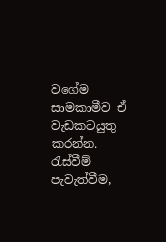වගේම සාමකාමීව ඒ වැඩකටයුතු කරන්න. රැස්වීම් පැවැත්වීම,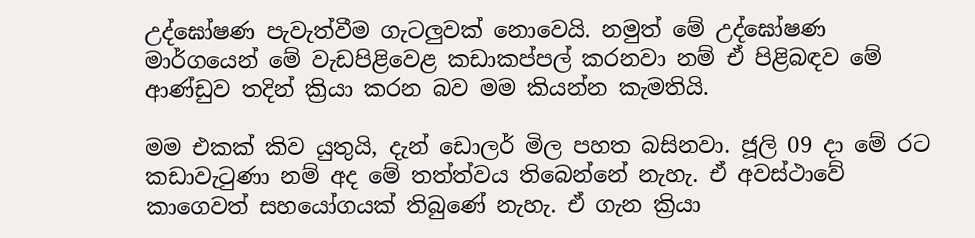උද්ඝෝෂණ පැවැත්වීම ගැටලුවක් නොවෙයි. නමුත් මේ උද්ඝෝෂණ මාර්ගයෙන් මේ වැඩපිළිවෙළ කඩාකප්පල් කරනවා නම් ඒ පිළිබඳව මේ ආණ්ඩුව තදින් ක්‍රියා කරන බව මම කියන්න කැමතියි.

මම එකක් කිව යුතුයි, දැන් ඩොලර් මිල පහත බසිනවා. ජූලි 09 දා මේ රට කඩාවැටුණා නම් අද මේ තත්ත්වය තිබෙන්නේ නැහැ. ඒ අවස්ථාවේ කාගෙවත් සහයෝගයක් තිබුණේ නැහැ. ඒ ගැන ක්‍රියා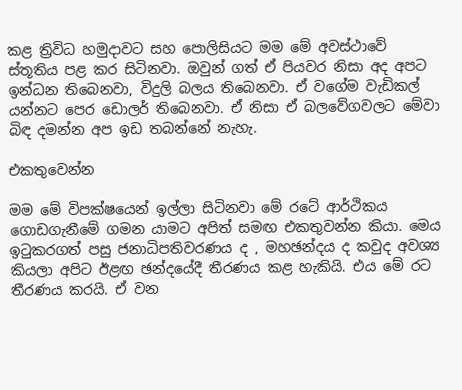කළ ත්‍රිවිධ හමුදාවට සහ පොලිසියට මම මේ අවස්ථාවේ ස්තූතිය පළ කර සිටිනවා. ඔවුන් ගත් ඒ පියවර නිසා අද අපට ඉන්ධන තිබෙනවා, විදුලි බලය තිබෙනවා. ඒ වගේම වැඩිකල් යන්නට පෙර ඩොලර් තිබෙනවා. ඒ නිසා ඒ බලවේගවලට මේවා බිඳ දමන්න අප ඉඩ තබන්නේ නැහැ.

එකතුවෙන්න

මම මේ විපක්ෂයෙන් ඉල්ලා සිටිනවා මේ රටේ ආර්ථිකය ගොඩගැනීමේ ගමන යාමට අපිත් සමඟ එකතුවන්න කියා. මෙය ඉටුකරගත් පසු ජනාධිපතිවරණය ද , මහඡන්දය ද කවුද අවශ්‍ය කියලා අපිට ඊළඟ ඡන්දයේදී තීරණය කළ හැකියි. එය මේ රට තීරණය කරයි. ඒ වන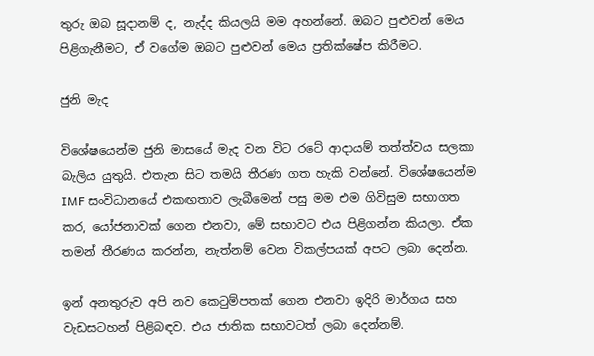තුරු ඔබ සූදානම් ද, නැද්ද කියලයි මම අහන්නේ. ඔබට පුළුවන් මෙය පිළිගැනීමට, ඒ වගේම ඔබට පුළුවන් මෙය ප්‍රතික්ෂේප කිරීමට.

ජුනි මැද

විශේෂයෙන්ම ජුනි මාසයේ මැද වන විට රටේ ආදායම් තත්ත්වය සලකා බැලිය යුතුයි. එතැන සිට තමයි තීරණ ගත හැකි වන්නේ. විශේෂයෙන්ම IMF සංවිධානයේ එකඟතාව ලැබීමෙන් පසු මම එම ගිවිසුම සභාගත කර, යෝජනාවක් ගෙන එනවා, මේ සභාවට එය පිළිගන්න කියලා. ඒක තමන් තීරණය කරන්න, නැත්නම් වෙන විකල්පයක් අපට ලබා දෙන්න.

ඉන් අනතුරුව අපි නව කෙටුම්පතක් ගෙන එනවා ඉදිරි මාර්ගය සහ වැඩසටහන් පිළිබඳව. එය ජාතික සභාවටත් ලබා දෙන්නම්.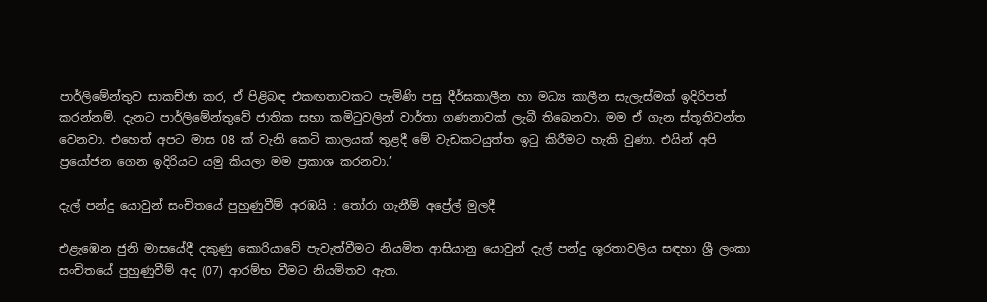පාර්ලිමේන්තුව සාකච්ඡා කර, ඒ පිළිබඳ එකඟතාවකට පැමිණි පසු දීර්ඝකාලීන හා මධ්‍ය කාලීන සැලැස්මක් ඉදිරිපත් කරන්නම්. දැනට පාර්ලිමේන්තුවේ ජාතික සභා කමිටුවලින් වාර්තා ගණනාවක් ලැබී තිබෙනවා. මම ඒ ගැන ස්තූතිවන්ත වෙනවා. එහෙත් අපට මාස 08 ක් වැනි කෙටි කාලයක් තුළදී මේ වැඩකටයුත්ත ඉටු කිරීමට හැකි වුණා. එයින් අපි ප්‍රයෝජන ගෙන ඉදිරියට යමු කියලා මම ප්‍රකාශ කරනවා.’

දැල් පන්දු යොවුන් සංචිතයේ පුහුණුවීම් අරඹයි : තෝරා ගැනීම් අප්‍රේල් මුලදී

එළැඹෙන ජුනි මාසයේදී දකුණු කොරියාවේ පැවැත්වීමට නියමිත ආසියානු යොවුන් දැල් පන්දු ශූරතාවලිය සඳහා ශ්‍රී ලංකා සංචිතයේ පුහුණුවීම් අද (07) ආරම්භ වීමට නියමිතව ඇත.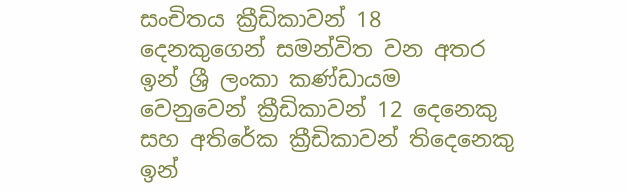සංචිතය ක්‍රීඩිකාවන් 18 දෙනකුගෙන් සමන්විත වන අතර ඉන් ශ්‍රී ලංකා කණ්ඩායම වෙනුවෙන් ක්‍රීඩිකාවන් 12 දෙනෙකු සහ අතිරේක ක්‍රීඩිකාවන් තිදෙනෙකු ඉන්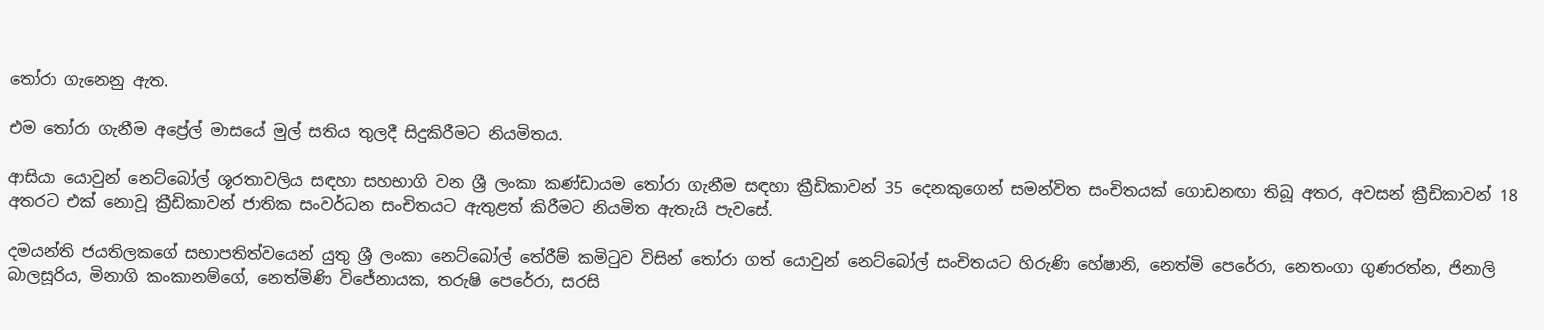තෝරා ගැනෙනු ඇත.

එම තෝරා ගැනීම අප්‍රේල් මාසයේ මුල් සතිය තුලදී සිදුකිරීමට නියමිතය.

ආසියා යොවුන් නෙට්බෝල් ශූරතාවලිය සඳහා සහභාගි වන ශ්‍රී ලංකා කණ්ඩායම තෝරා ගැනීම සඳහා ක්‍රීඩිකාවන් 35 දෙනකුගෙන් සමන්විත සංචිතයක් ගොඩනඟා තිබූ අතර, අවසන් ක්‍රීඩිකාවන් 18 අතරට එක් නොවූ ක්‍රීඩිකාවන් ජාතික සංවර්ධන සංචිතයට ඇතුළත් කිරීමට නියමිත ඇතැයි පැවසේ.

දමයන්ති ජයතිලකගේ සභාපතිත්වයෙන් යුතු ශ්‍රී ලංකා නෙට්බෝල් තේරීම් කමිටුව විසින් තෝරා ගත් යොවුන් නෙට්බෝල් සංචිතයට හිරුණි හේෂානි, නෙත්මි පෙරේරා, නෙතංගා ගුණරත්න, ජිනාලි බාලසූරිය, මිනාගි කංකානම්ගේ, නෙත්මිණි විජේනායක, තරුෂි පෙරේරා, සරසි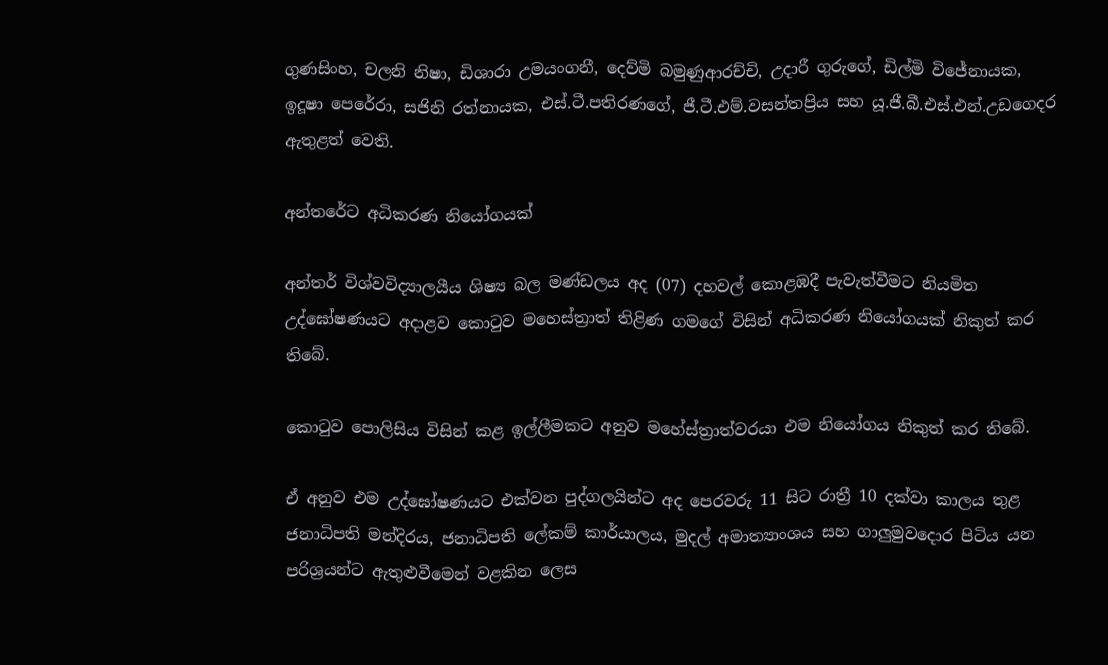ගුණසිංහ, චලනි නිෂා, ඩිශාරා උමයංගනී, දෙව්මි බමුණුආරච්චි, උදාරී ගුරුගේ, ඩිල්මි විජේනායක, ඉදූෂා පෙරේරා, සජිනි රත්නායක, එස්.ටී.පතිරණගේ, ජී.ටී.එම්.වසන්තප්‍රිය සහ යූ.ජී.බී.එස්.එන්.උඩගෙදර ඇතුළත් වෙති.

අන්තරේට අධිකරණ නියෝගයක්

අන්තර් විශ්වවිද්‍යාලයීය ශිෂ්‍ය බල මණ්ඩලය අද (07) දහවල් කොළඹදී පැවැත්වීමට නියමිත උද්ඝෝෂණයට අදාළව කොටුව මහෙස්ත්‍රාත් තිළිණ ගමගේ විසින් අධිකරණ නියෝගයක් නිකුත් කර තිබේ.

කොටුව පොලිසිය විසින් කළ ඉල්ලීමකට අනුව මහේස්ත්‍රාත්වරයා එම නියෝගය නිකුත් කර තිබේ.

ඒ අනුව එම උද්ඝෝෂණයට එක්වන පුද්ගලයින්ට අද පෙරවරු 11 සිට රාත්‍රී 10 දක්වා කාලය තුළ ජනාධිපති මන්දිරය, ජනාධිපති ලේකම් කාර්යාලය, මුදල් අමාත්‍යාංශය සහ ගාලුමුවදොර පිටිය යන පරිශ්‍රයන්ට ඇතුළුවීමෙන් වළකින ලෙස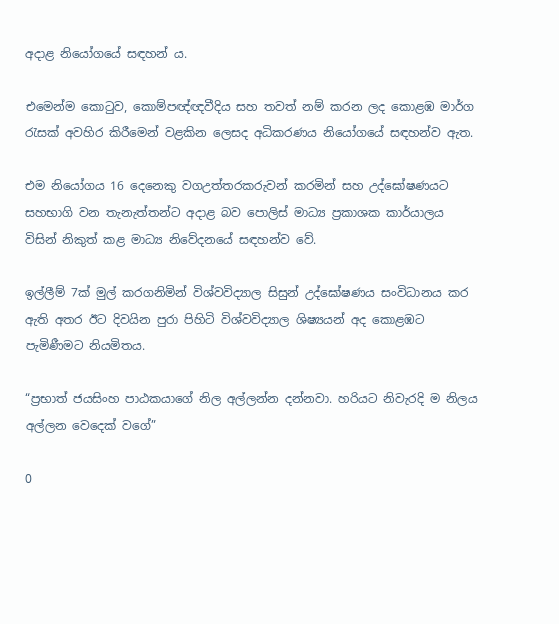අදාළ නියෝගයේ සඳහන් ය.

එමෙන්ම කොටුව, කොම්පඥ්ඥවීදිය සහ තවත් නම් කරන ලද කොළඹ මාර්ග රැසක් අවහිර කිරීමෙන් වළකින ලෙසද අධිකරණය නියෝගයේ සඳහන්ව ඇත.

එම නියෝගය 16 දෙනෙකු වගඋත්තරකරුවන් කරමින් සහ උද්ඝෝෂණයට සහභාගි වන තැනැත්තන්ට අදාළ බව පොලිස් මාධ්‍ය ප්‍රකාශක කාර්යාලය විසින් නිකුත් කළ මාධ්‍ය නිවේදනයේ සඳහන්ව වේ.

ඉල්ලීම් 7ක් මුල් කරගනිමින් විශ්වවිද්‍යාල සිසුන් උද්ඝෝෂණය සංවිධානය කර ඇති අතර ඊට දිවයින පුරා පිහිටි විශ්වවිද්‍යාල ශිෂ්‍යයන් අද කොළඹට පැමිණීමට නියමිතය.

“ප්‍රභාත් ජයසිංහ පාඨකයාගේ නිල අල්ලන්න දන්නවා. හරියට නිවැරදි ම නිලය අල්ලන වෙදෙක් වගේ”

0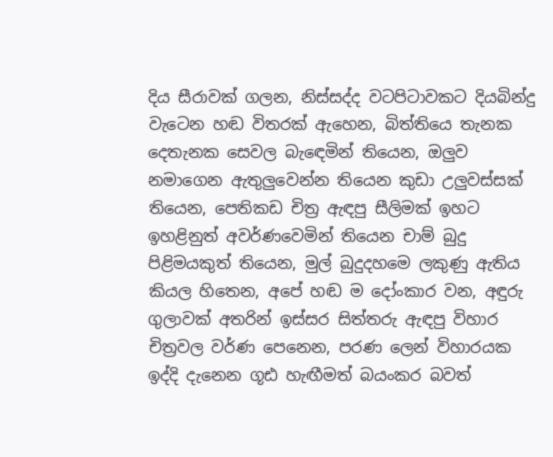දිය සීරාවක් ගලන, නිස්සද්ද වටපිටාවකට දියබින්දු වැටෙන හඬ විතරක් ඇහෙන, බිත්තියෙ තැනක දෙතැනක සෙවල බැඳෙමින් තියෙන, ඔලුව නමාගෙන ඇතුලුවෙන්න තියෙන කුඩා උලුවස්සක් තියෙන, පෙතිකඩ චිත්‍ර ඇඳපු සීලිමක් ඉහට ඉහළිනුත් අවර්ණවෙමින් තියෙන චාම් බුදු පිළිමයකුත් තියෙන, මුල් බුදුදහමෙ ලකුණු ඇතිය කියල හිතෙන, අපේ හඬ ම දෝංකාර වන, අඳුරු ගුලාවක් අතරින් ඉස්සර සිත්තරු ඇඳපු විහාර චිත්‍රවල වර්ණ පෙනෙන, පරණ ලෙන් විහාරයක ඉද්දි දැනෙන ගූඪ හැඟීමත් බයංකර බවත්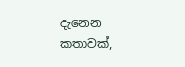දැනෙන කතාවක්,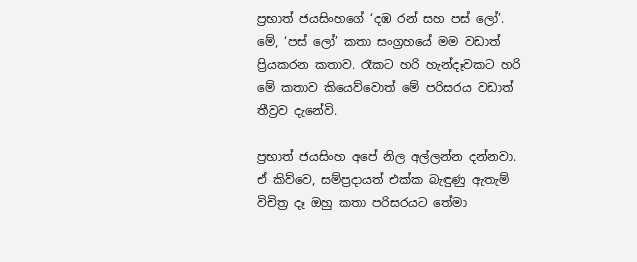ප්‍රභාත් ජයසිංහගේ ‘දඹ රන් සහ පස් ලෝ’. මේ, ‘පස් ලෝ’ කතා සංග්‍රහයේ මම වඩාත් ප්‍රියකරන කතාව. රෑකට හරි හැන්දෑවකට හරි මේ කතාව කියෙව්වොත් මේ පරිසරය වඩාත් තීව්‍රව දැනේවි.

ප්‍රභාත් ජයසිංහ අපේ නිල අල්ලන්න දන්නවා. ඒ කිව්වෙ, සම්ප්‍රදායත් එක්ක බැඳුණු ඇතැම් විචිත්‍ර දෑ ඔහු කතා පරිසරයට තේමා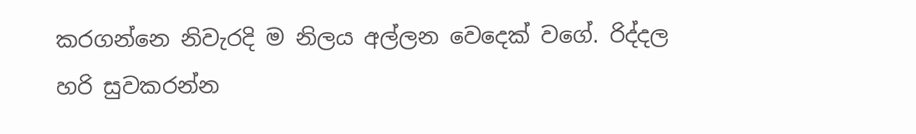කරගන්නෙ නිවැරදි ම නිලය අල්ලන වෙදෙක් වගේ. රිද්දල හරි සුවකරන්න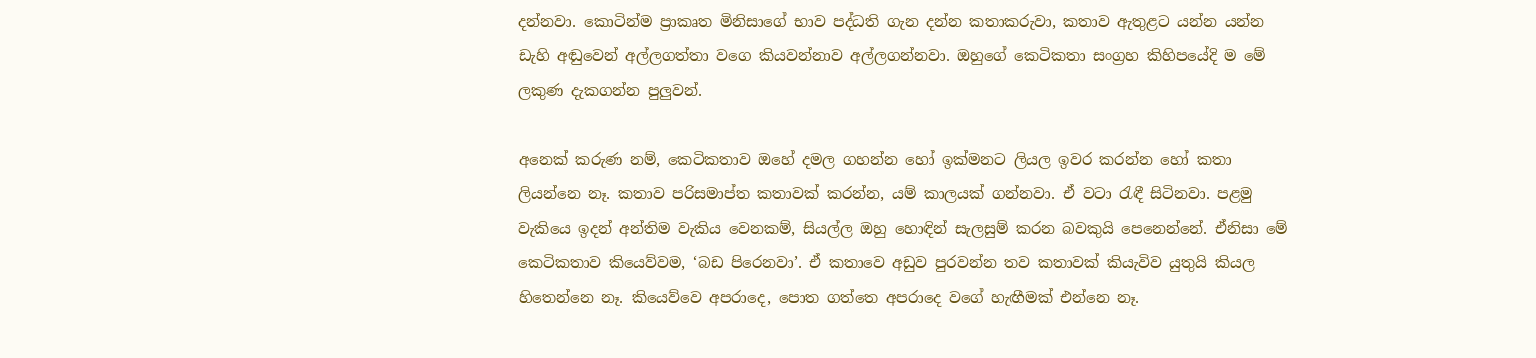දන්නවා. කොටින්ම ප්‍රාකෘත මිනිසාගේ භාව පද්ධති ගැන දන්න කතාකරුවා, කතාව ඇතුළට යන්න යන්න ඩැහි අඬුවෙන් අල්ලගත්තා වගෙ කියවන්නාව අල්ලගන්නවා. ඔහුගේ කෙටිකතා සංග්‍රහ කිහිපයේදි ම මේ ලකුණ දැකගන්න පුලුවන්.

අනෙක් කරුණ නම්, කෙටිකතාව ඔහේ දමල ගහන්න හෝ ඉක්මනට ලියල ඉවර කරන්න හෝ කතා ලියන්නෙ නෑ. කතාව පරිසමාප්ත කතාවක් කරන්න, යම් කාලයක් ගන්නවා. ඒ වටා රැඳී සිටිනවා. පළමු වැකියෙ ඉදන් අන්තිම වැකිය වෙනකම්, සියල්ල ඔහු හොඳින් සැලසුම් කරන බවකුයි පෙනෙන්නේ. ඒනිසා මේ කෙටිකතාව කියෙව්වම, ‘බඩ පිරෙනවා’. ඒ කතාවෙ අඩුව පුරවන්න තව කතාවක් කියැවිව යුතුයි කියල හිතෙන්නෙ නෑ. කියෙව්වෙ අපරාදෙ, පොත ගත්තෙ අපරාදෙ වගේ හැඟීමක් එන්නෙ නෑ.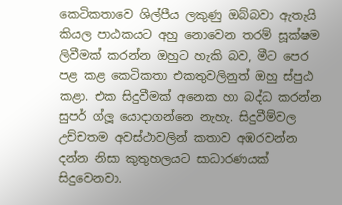කෙටිකතාවෙ ශිල්පීය ලකුණු ඔබ්බවා ඇතැයි කියල පාඨකයට අහු නොවෙන තරම් සූක්ෂම ලිවීමක් කරන්න ඔහුට හැකි බව, මීට පෙර පළ කළ කෙටිකතා එකතුවලිනුත් ඔහු ස්පුඨ කළා. එක සිදුවීමක් අනෙක හා බද්ධ කරන්න සුපර් ග්ලූ යොදාගන්නෙ නැහැ. සිදුවීම්වල උච්චතම අවස්ථාවලින් කතාව අඹරවන්න දන්න නිසා කුතුහලයට සාධාරණයක් සිදුවෙනවා.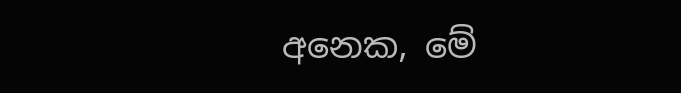අනෙක, මේ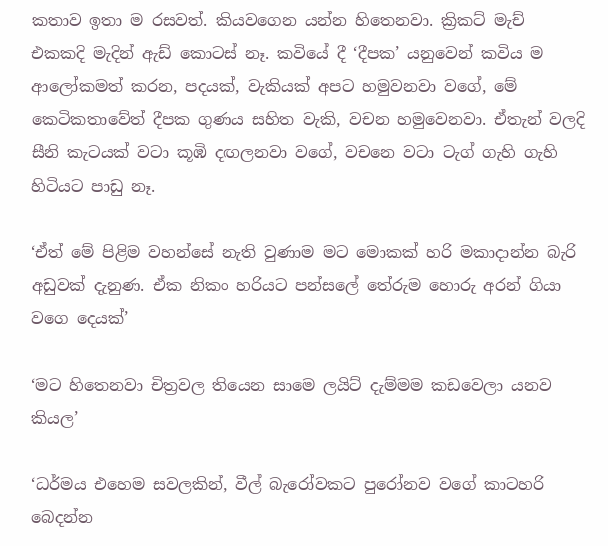කතාව ඉතා ම රසවත්. කියවගෙන යන්න හිතෙනවා. ක්‍රිකට් මැච් එකකදි මැදින් ඇඩ් කොටස් නෑ. කවියේ දී ‘දීපක’ යනුවෙන් කවිය ම ආලෝකමත් කරන, පදයක්, වැකියක් අපට හමුවනවා වගේ, මේ කෙටිකතාවේත් දීපක ගුණය සහිත වැකි, වචන හමුවෙනවා. ඒතැන් වලදි සීනි කැටයක් වටා කූඹි දඟලනවා වගේ, වචනෙ වටා ටැග් ගැහි ගැහි හිටියට පාඩු නෑ.

‘ඒත් මේ පිළිම වහන්සේ නැති වුණාම මට මොකක් හරි මකාදාන්න බැරි අඩුවක් දැනුණ. ඒක නිකං හරියට පන්සලේ තේරුම හොරු අරන් ගියා වගෙ දෙයක්’

‘මට හිතෙනවා චිත්‍රවල තියෙන සාමෙ ලයිට් දැම්මම කඩවෙලා යනව කියල’

‘ධර්මය එහෙම සවලකින්, වීල් බැරෝවකට පුරෝනව වගේ කාටහරි බෙදන්න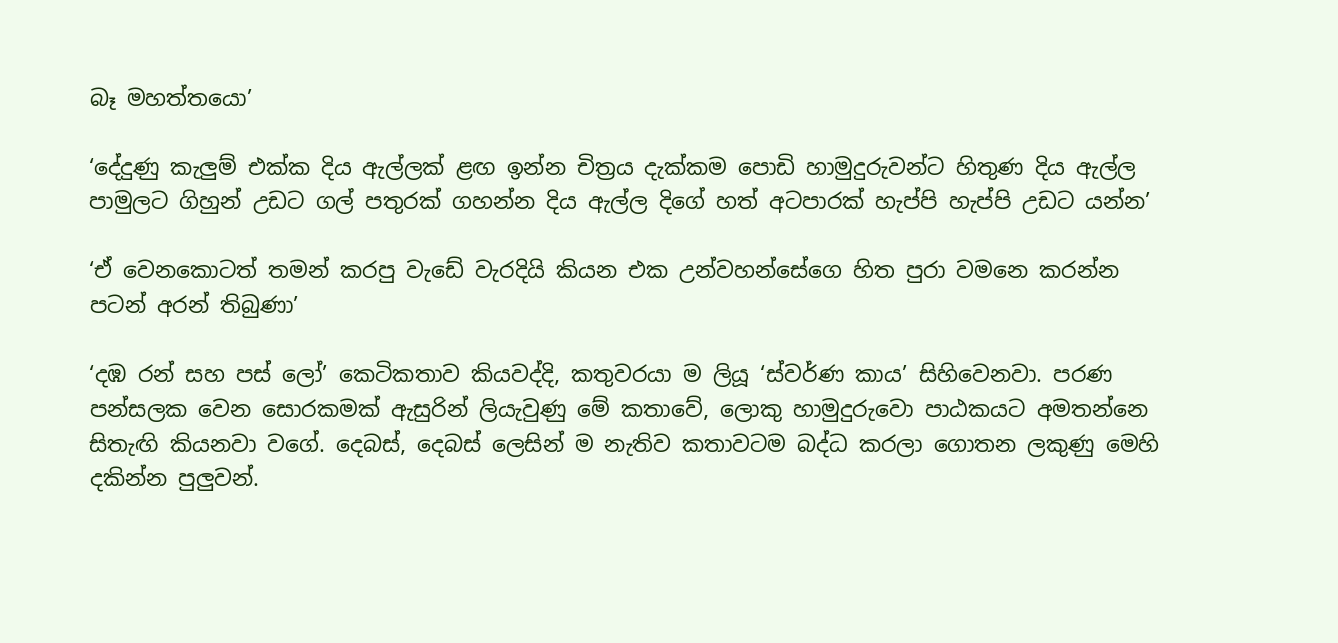බෑ මහත්‍තයො’

‘දේදුණු කැලුම් එක්ක දිය ඇල්ලක් ළඟ ඉන්න චිත්‍රය දැක්කම පොඩි හාමුදුරුවන්ට හිතුණ දිය ඇල්ල පාමුලට ගිහුන් උඩට ගල් පතුරක් ගහන්න දිය ඇල්ල දිගේ හත් අටපාරක් හැප්පි හැප්පි උඩට යන්න’

‘ඒ වෙනකොටත් තමන් කරපු වැඩේ වැරදියි කියන එක උන්වහන්සේගෙ හිත පුරා වමනෙ කරන්න පටන් අරන් තිබුණා’

‘දඹ රන් සහ පස් ලෝ’ කෙටිකතාව කියවද්දි, කතුවරයා ම ලියූ ‘ස්වර්ණ කාය’ සිහිවෙනවා. පරණ පන්සලක වෙන සොරකමක් ඇසුරින් ලියැවුණු මේ කතාවේ, ලොකු හාමුදුරුවො පාඨකයට අමතන්නෙ සිතැඟි කියනවා වගේ. දෙබස්, දෙබස් ලෙසින් ම නැතිව කතාවටම බද්ධ කරලා ගොතන ලකුණු මෙහි දකින්න පුලුවන්.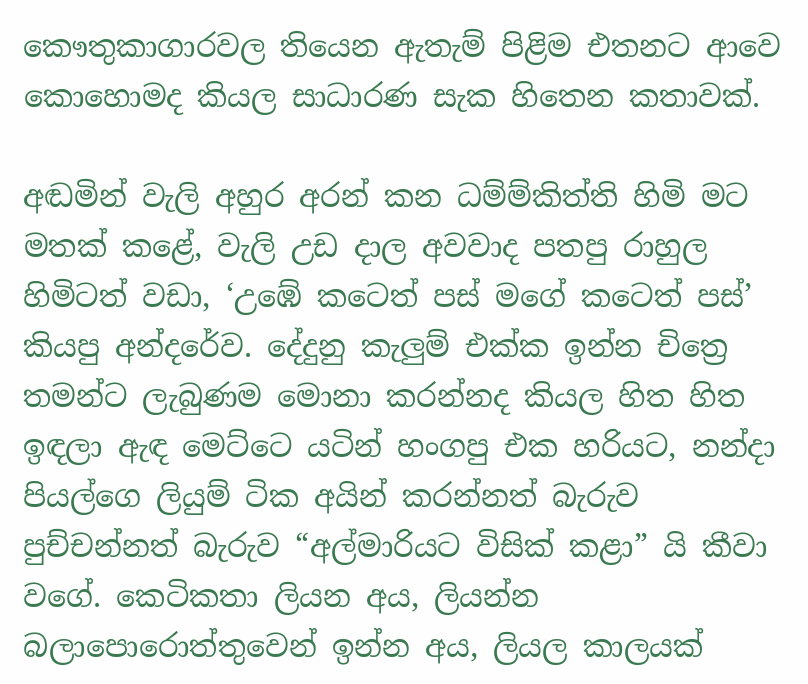කෞතුකාගාරවල තියෙන ඇතැම් පිළිම එතනට ආවෙ කොහොමද කියල සාධාරණ සැක හිතෙන කතාවක්.

අඬමින් වැලි අහුර අරන් කන ධම්ම්කිත්ති හිමි මට මතක් කළේ, වැලි උඩ දාල අවවාද පතපු රාහුල හිමිටත් වඩා, ‘උඹේ කටෙත් පස් මගේ කටෙත් පස්’ කියපු අන්දරේව. දේදුනු කැලුම් එක්ක ඉන්න චිත්‍රෙ තමන්ට ලැබුණම මොනා කරන්නද කියල හිත හිත ඉඳලා ඇඳ මෙට්ටෙ යටින් හංගපු එක හරියට, නන්දා පියල්ගෙ ලියුම් ටික අයින් කරන්නත් බැරුව පුච්චන්නත් බැරුව “අල්මාරියට විසික් කළා” යි කීවා වගේ. කෙටිකතා ලියන අය, ලියන්න බලාපොරොත්තුවෙන් ඉන්න අය, ලියල කාලයක්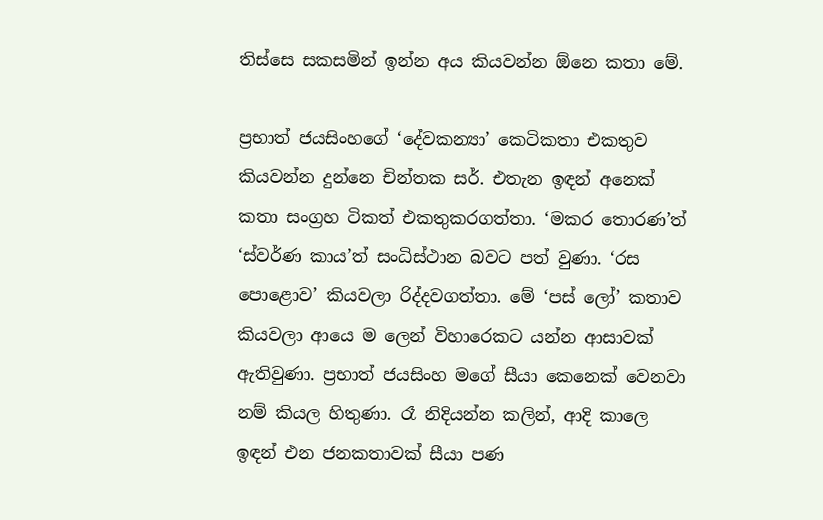තිස්සෙ සකසමින් ඉන්න අය කියවන්න ඕනෙ කතා මේ.

ප්‍රභාත් ජයසිංහගේ ‘දේවකන්‍යා’ කෙටිකතා එකතුව කියවන්න දුන්නෙ චින්තක සර්. එතැන ඉඳන් අනෙක් කතා සංග්‍රහ ටිකත් එකතුකරගත්තා. ‘මකර තොරණ’ත් ‘ස්වර්ණ කාය’ත් සංධිස්ථාන බවට පත් වුණා. ‘රස පොළොව’ කියවලා රිද්දවගත්තා. මේ ‘පස් ලෝ’ කතාව කියවලා ආයෙ ම ලෙන් විහාරෙකට යන්න ආසාවක් ඇතිවුණා. ප්‍රභාත් ජයසිංහ මගේ සීයා කෙනෙක් වෙනවා නම් කියල හිතුණා. රෑ නිදියන්න කලින්, ආදි කාලෙ ඉඳන් එන ජනකතාවක් සීයා පණ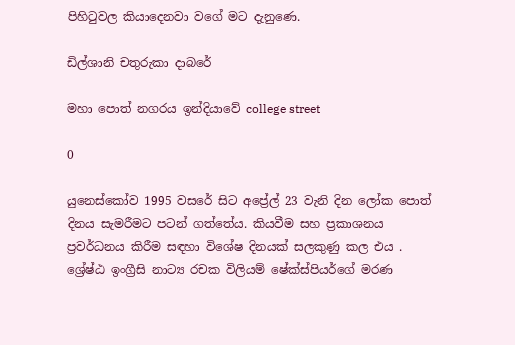පිහිටුවල කියාදෙනවා වගේ මට දැනුණෙ.

ඩිල්ශානි චතුරුකා දාබරේ

මහා පොත් නගරය ඉන්දියාවේ college street

0

යුනෙස්කෝව 1995 වසරේ සිට අප්‍රේල් 23 වැනි දින ලෝක පොත් දිනය සැමරීමට පටන් ගත්තේය. කියවීම සහ ප්‍රකාශනය ප්‍රවර්ධනය කිරීම සඳහා විශේෂ දිනයක් සලකුණු කල එය . ශ්‍රේෂ්ඨ ඉංග්‍රීසි නාට්‍ය රචක විලියම් ෂේක්ස්පියර්ගේ මරණ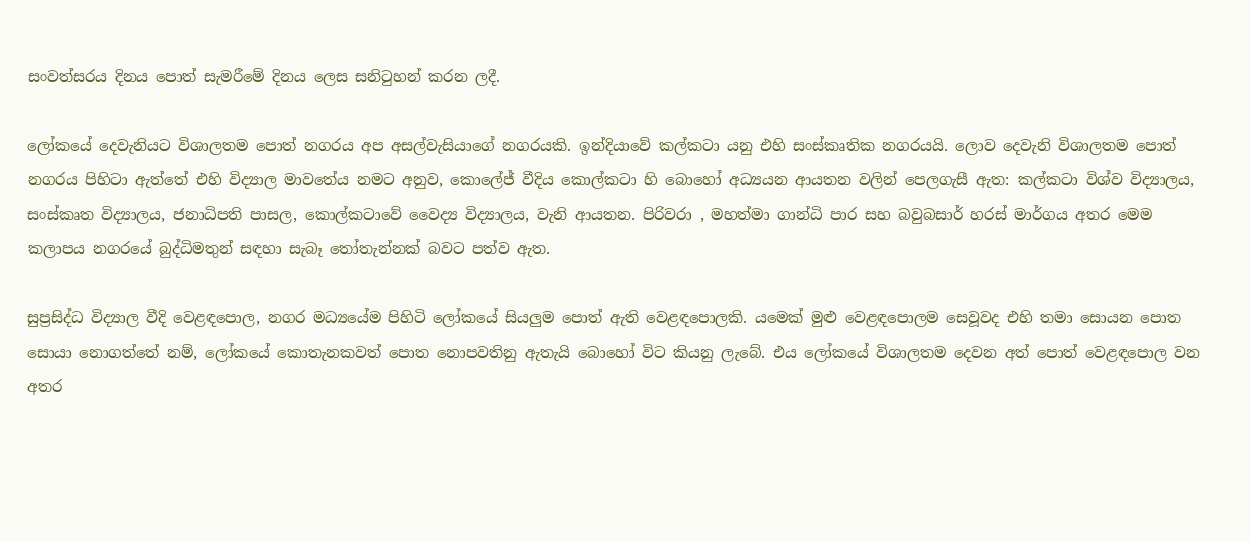සංවත්සරය දිනය පොත් සැමරීමේ දිනය ලෙස සනිටුහන් කරන ලදී.

ලෝකයේ දෙවැනියට විශාලතම පොත් නගරය අප අසල්වැසියාගේ නගරයකි. ඉන්දියාවේ කල්කටා යනු එහි සංස්කෘතික නගරයයි. ලොව දෙවැනි විශාලතම පොත් නගරය පිහිටා ඇත්තේ එහි විද්‍යාල මාවතේය නමට අනුව, කොලේජ් වීදිය කොල්කටා හි බොහෝ අධ්‍යයන ආයතන වලින් පෙලගැසී ඇත: කල්කටා විශ්ව විද්‍යාලය, සංස්කෘත විද්‍යාලය, ජනාධිපති පාසල, කොල්කටාවේ වෛද්‍ය විද්‍යාලය, වැනි ආයතන. පිරිවරා , මහත්මා ගාන්ධි පාර සහ බවුබසාර් හරස් මාර්ගය අතර මෙම කලාපය නගරයේ බුද්ධිමතුන් සඳහා සැබෑ තෝතැන්නක් බවට පත්ව ඇත.

සුප්‍රසිද්ධ විද්‍යාල වීදි වෙළඳපොල, නගර මධ්‍යයේම පිහිටි ලෝකයේ සියලුම පොත් ඇති වෙළඳපොලකි. යමෙක් මුළු වෙළඳපොලම සෙවූවද එහි තමා සොයන පොත සොයා නොගත්තේ නම්, ලෝකයේ කොතැනකවත් පොත නොපවතිනු ඇතැයි බොහෝ විට කියනු ලැබේ. එය ලෝකයේ විශාලතම දෙවන අත් පොත් වෙළඳපොල වන අතර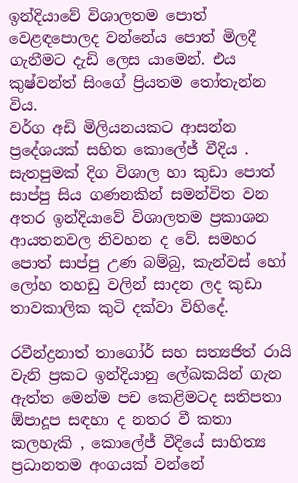ඉන්දියාවේ විශාලතම පොත් වෙළඳපොලද වන්නේය පොත් මිලදී ගැනීමට දැඩි ලෙස යාමෙන්. එය කුෂ්වන්ත් සිංගේ ප්‍රියතම තෝතැන්න විය.
වර්ග අඩි මිලියනයකට ආසන්න ප්‍රදේශයක් සහිත කොලේජ් වීදිය . සැතපුමක් දිග විශාල හා කුඩා පොත් සාප්පු සිය ගණනකින් සමන්විත වන අතර ඉන්දියාවේ විශාලතම ප්‍රකාශන ආයතනවල නිවහන ද වේ. සමහර පොත් සාප්පු උණ බම්බු, කැන්වස් හෝ ලෝහ තහඩු වලින් සාදන ලද කුඩා තාවකාලික කුටි දක්වා විහිදේ.

රවීන්ද්‍රනාත් තාගෝර් සහ සත්‍යජිත් රායි වැනි ප්‍රකට ඉන්දියානු ලේඛකයින් ගැන ඇත්ත මෙන්ම පච කෙළිමටද සතිපතා ඕපාදූප සඳහා ද නතර වී කතා කලහැකි , කොලේජ් වීදියේ සාහිත්‍ය ප්‍රධානතම අංගයක් වන්නේ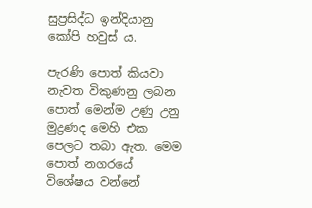සුප්‍රසිද්ධ ඉන්දියානු කෝපි හවුස් ය.

පැරණි පොත් කියවා නැවත විකුණනු ලබන පොත් මෙන්ම උණු උනු මුද්‍රණද මෙහි එක පෙලට තබා ඇත. මෙම පොත් නගරයේ විශේෂය වන්නේ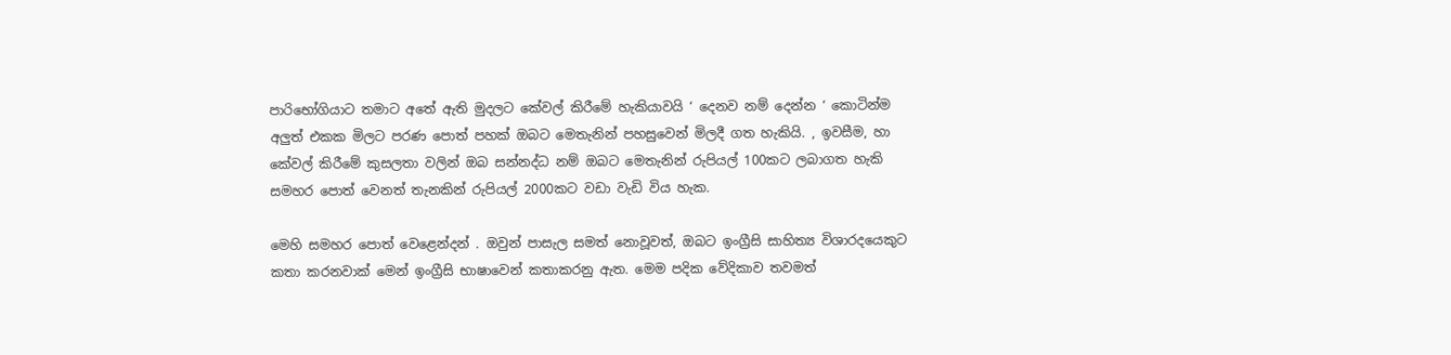පාරිභෝගියාට තමාට අතේ ඇති මුදලට කේවල් කිරීමේ හැකියාවයි ‘ දෙනව නම් දෙන්න ‘ කොටින්ම අලුත් එකක මිලට පරණ පොත් පහක් ඔබට මෙතැනින් පහසුවෙන් මිලදී ගත හැකියි. , ඉවසීම, හා කේවල් කිරීමේ කුසලතා වලින් ඔබ සන්නද්ධ නම් ඔබට මෙතැනින් රුපියල් 100කට ලබාගත හැකි සමහර පොත් වෙනත් තැනකින් රුපියල් 2000කට වඩා වැඩි විය හැක.

මෙහි සමහර පොත් වෙළෙන්දන් . ඔවුන් පාසැල සමත් නොවූවත්, ඔබට ඉංග්‍රීසි සාහිත්‍ය විශාරදයෙකුට කතා කරනවාක් මෙන් ඉංග්‍රීසි භාෂාවෙන් කතාකරනු ඇත. මෙම පදික වේදිකාව තවමත්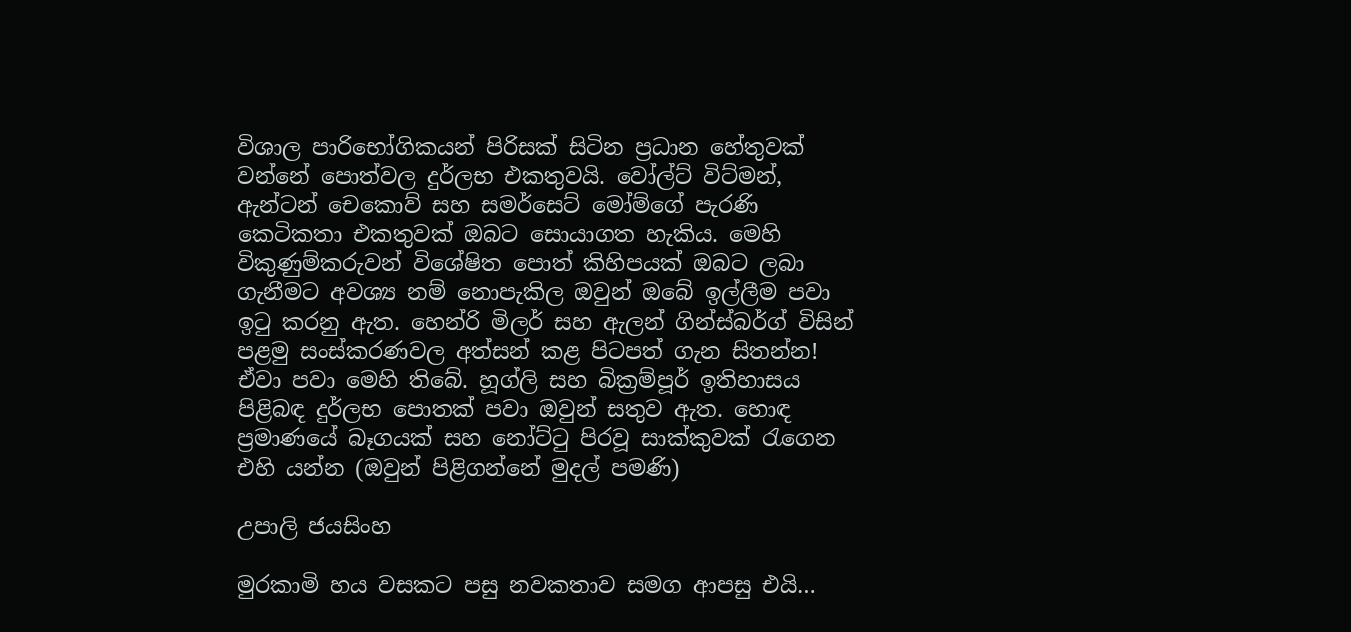විශාල පාරිභෝගිකයන් පිරිසක් සිටින ප්‍රධාන හේතුවක් වන්නේ පොත්වල දුර්ලභ එකතුවයි. වෝල්ට් විට්මන්, ඇන්ටන් චෙකොව් සහ සමර්සෙට් මෝම්ගේ පැරණි කෙටිකතා එකතුවක් ඔබට සොයාගත හැකිය. මෙහි විකුණුම්කරුවන් විශේෂිත පොත් කිහිපයක් ඔබට ලබා ගැනීමට අවශ්‍ය නම් නොපැකිල ඔවුන් ඔබේ ඉල්ලීම පවා ඉටු කරනු ඇත. හෙන්රි මිලර් සහ ඇලන් ගින්ස්බර්ග් විසින් පළමු සංස්කරණවල අත්සන් කළ පිටපත් ගැන සිතන්න! ඒවා පවා මෙහි තිබේ. හූග්ලි සහ බික්‍රම්පූර් ඉතිහාසය පිළිබඳ දුර්ලභ පොතක් පවා ඔවුන් සතුව ඇත. හොඳ ප්‍රමාණයේ බෑගයක් සහ නෝට්ටු පිරවූ සාක්කුවක් රැගෙන එහි යන්න (ඔවුන් පිළිගන්නේ මුදල් පමණි)

උපාලි ජයසිංහ

මුරකාමි හය වසකට පසු නවකතාව සමග ආපසු එයි…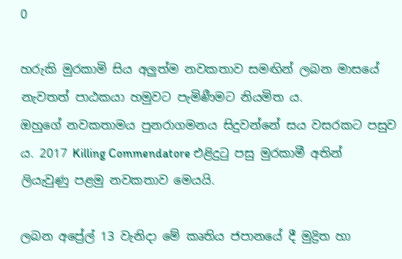0

හරුකි මුරකාමි සිය අලුත්ම නවකතාව සමඟින් ලබන මාසයේ නැවතත් පාඨකයා හමුවට පැමිණීමට නියමිත ය.
ඔහුගේ නවකතාමය පුනරාගමනය සිදුවන්නේ සය වසරකට පසුව ය. 2017 Killing Commendatore එළිදුටු පසු මුරකාමී අතින් ලියැවුණු පළමු නවකතාව මෙයයි.

ලබන අප්‍රේල් 13 වැනිදා මේ කෘතිය ජපානයේ දී මුද්‍රිත හා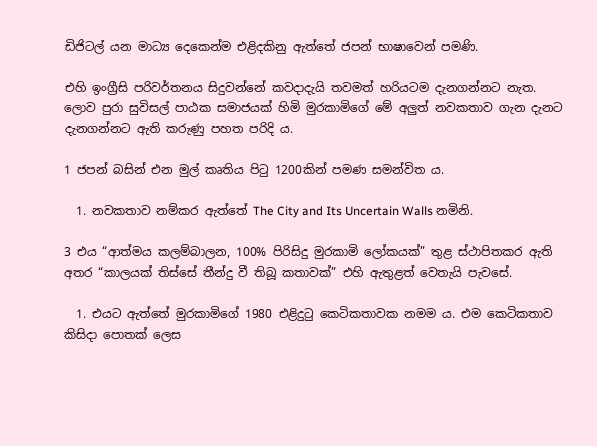ඩිජිටල් යන මාධ්‍ය දෙකෙන්ම එළිදකිනු ඇත්තේ ජපන් භාෂාවෙන් පමණි.

එහි ඉංග්‍රීසි පරිවර්තනය සිදුවන්නේ කවදාදැයි තවමත් හරියටම දැනගන්නට නැත.
ලොව පුරා සුවිසල් පාඨක සමාජයක් හිමි මුරකාමිගේ මේ අලුත් නවකතාව ගැන දැනට දැනගන්නට ඇති කරුණු පහත පරිදි ය.

1 ජපන් බසින් එන මුල් කෘතිය පිටු 1200කින් පමණ සමන්විත ය.

  1. නවකතාව නම්කර ඇත්තේ The City and Its Uncertain Walls නමිනි.

3 එය “ආත්මය කලම්බාලන, 100% පිරිසිදු මුරකාමි ලෝකයක්” තුළ ස්ථාපිතකර ඇති අතර “කාලයක් තිස්සේ තීන්දු වී තිබූ කතාවක්” එහි ඇතුළත් වෙතැයි පැවස‍ේ.

  1. එයට ඇත්තේ මුරකාමිගේ 1980 එළිදුටු කෙටිකතාවක නමම ය. එම කෙටිකතාව කිසිදා පොතක් ලෙස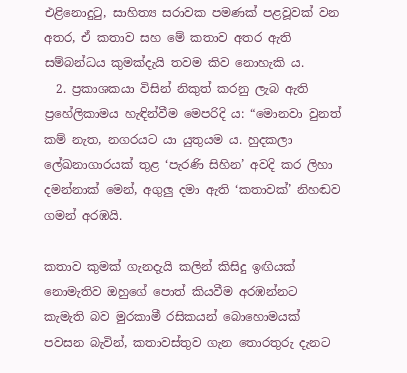එළිනොදුටු, සාහිත්‍ය සරාවක පමණක් පළවූවක් වන අතර, ඒ කතාව සහ මේ කතාව අතර ඇති සම්බන්ධය කුමක්දැයි තවම කිව නොහැකි ය.
  2. ප්‍රකාශකයා විසින් නිකුත් කරනු ලැබ ඇති ප්‍රහේලිකාමය හැඳින්වීම මෙපරිදි ය: “මොනවා වුනත් කම් නැත, නගරයට යා යුතුයම ය. හුදකලා ලේඛනාගාරයක් තුළ ‘පැරණි සිහින’ අවදි කර ලිහා දමන්නාක් මෙන්, අගුලු දමා ඇති ‘කතාවක්’ නිහඬව ගමන් අරඹයි.

කතාව කුමක් ගැනදැයි කලින් කිසිදු ඉඟියක් නොමැතිව ඔහුගේ පොත් කියවීම අරඹන්නට කැමැති බව මුරකාමී රසිකයන් බොහොමයක් පවසන බැවින්, කතාවස්තුව ගැන තොරතුරු දැනට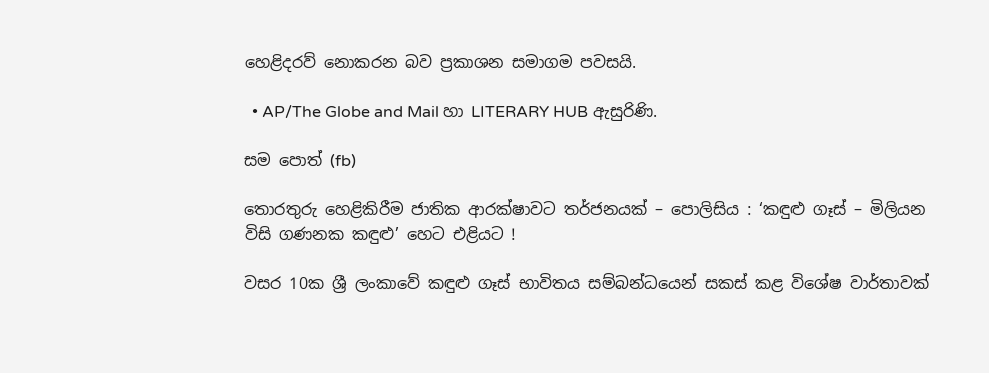හෙළිදරව් නොකරන බව ප්‍රකාශන සමාගම පවසයි.

  • AP/The Globe and Mail හා LITERARY HUB ඇසුරිණි‍‍.

සම පොත් (fb)

තොරතුරු හෙළිකිරීම ජාතික ආරක්ෂාවට තර්ජනයක් – පොලිසිය : ‘කඳුළු ගෑස් – මිලියන විසි ගණනක කඳුළු’ හෙට එළියට !

වසර 10ක ශ්‍රී ලංකාවේ කඳුළු ගෑස් භාවිතය සම්බන්ධයෙන් සකස් කළ විශේෂ වාර්තාවක්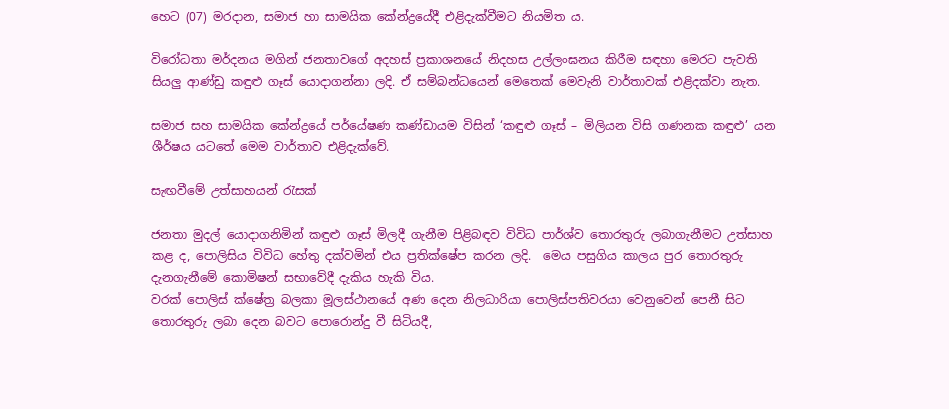හෙට (07) මරදාන, සමාජ හා සාමයික කේන්ද්‍රයේදී එළිදැක්වීමට නියමිත ය.

විරෝධතා මර්දනය මගින් ජනතාවගේ අදහස් ප්‍රකාශනයේ නිදහස උල්ලංඝනය කිරීම සඳහා මෙරට පැවති සියලු ආණ්ඩු කඳුළු ගෑස් යොදාගන්නා ලදි. ඒ සම්බන්ධයෙන් මෙතෙක් මෙවැනි වාර්තාවක් එළිදක්වා නැත.

සමාජ සහ සාමයික කේන්ද්‍රයේ පර්යේෂණ කණ්ඩායම විසින් ‘කඳුළු ගෑස් – මිලියන විසි ගණනක කඳුළු’ යන ශීර්ෂය යටතේ මෙම වාර්තාව එළිදැක්වේ.

සැඟවීමේ උත්සාහයන් රැසක්

ජනතා මුදල් යොදාගනිමින් කඳුළු ගෑස් මිලදී ගැනීම පිළිබඳව විවිධ පාර්ශ්ව තොරතුරු ලබාගැනීමට උත්සාහ කළ ද, පොලිසිය විවිධ හේතු දක්වමින් එය ප්‍රතික්ෂේප කරන ලදි.  මෙය පසුගිය කාලය පුර තොරතුරු දැනගැනීමේ කොමිෂන් සභාවේදී දැකිය හැකි විය.
වරක් පොලිස් ක්ෂේත්‍ර බලකා මූලස්ථානයේ අණ දෙන නිලධාරියා පොලිස්පතිවරයා වෙනුවෙන් පෙනී සිට තොරතුරු ලබා දෙන බවට පොරොන්දු වී සිටියදී,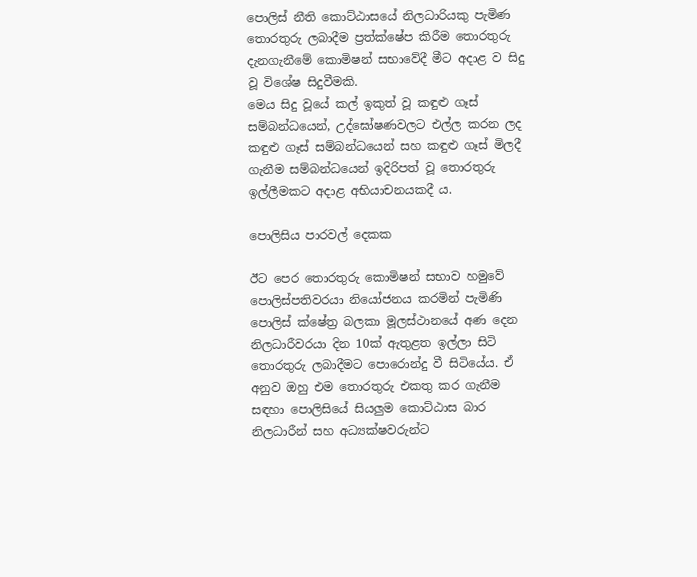පොලිස් නීති කොට්ඨාසයේ නිලධාරියකු පැමිණ තොරතුරු ලබාදීම ප්‍රත්ක්ෂේප කිරීම තොරතුරු දැනගැනීමේ කොමිෂන් සභාවේදී මීට අදාළ ව සිදු වූ විශේෂ සිදුවීමකි.
මෙය සිදු වූයේ කල් ඉකුත් වූ කඳුළු ගෑස් සම්බන්ධයෙන්, උද්ඝෝෂණවලට එල්ල කරන ලද කඳුළු ගෑස් සම්බන්ධයෙන් සහ කඳුළු ගෑස් මිලදී ගැනීම සම්බන්ධයෙන් ඉදිරිපත් වූ තොරතුරු ඉල්ලීමකට අදාළ අභියාචනයකදී ය.

පොලිසිය පාරවල් දෙකක

ඊට පෙර තොරතුරු කොමිෂන් සභාව හමුවේ පොලිස්පතිවරයා නියෝජනය කරමින් පැමිණි පොලිස් ක්ෂේත්‍ර බලකා මූලස්ථානයේ අණ දෙන නිලධාරීවරයා දින 10ක් ඇතුළත ඉල්ලා සිටි තොරතුරු ලබාදීමට පොරොන්දු වී සිටියේය. ඒ අනුව ඔහු එම තොරතුරු එකතු කර ගැනීම සඳහා පොලිසියේ සියලුම කොට්ඨාස බාර නිලධාරීන් සහ අධ්‍යක්ෂවරුන්ට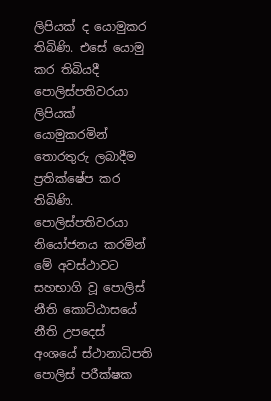ලිපියක් ද යොමුකර තිබිණි. එසේ යොමු කර තිබියදී පොලිස්පතිවරයා ලිපියක් යොමුකරමින් තොරතුරු ලබාදීම ප්‍රතික්ෂේප කර තිබිණි.
පොලිස්පතිවරයා නියෝජනය කරමින් මේ අවස්ථාවට සහභාගි වූ පොලිස් නීති කොට්ඨාසයේ නීති උපදෙස් අංශයේ ස්ථානාධිපති පොලිස් පරීක්ෂක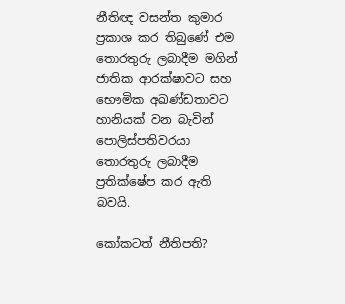නීතිඥ වසන්ත කුමාර ප්‍රකාශ කර තිබුණේ එම තොරතුරු ලබාදීම මගින් ජාතික ආරක්ෂාවට සහ භෞමික අඛණ්ඩතාවට හානියක් වන බැවින් පොලිස්පතිවරයා තොරතුරු ලබාදීම ප්‍රතික්ෂේප කර ඇති බවයි.

කෝකටත් නීතිපති?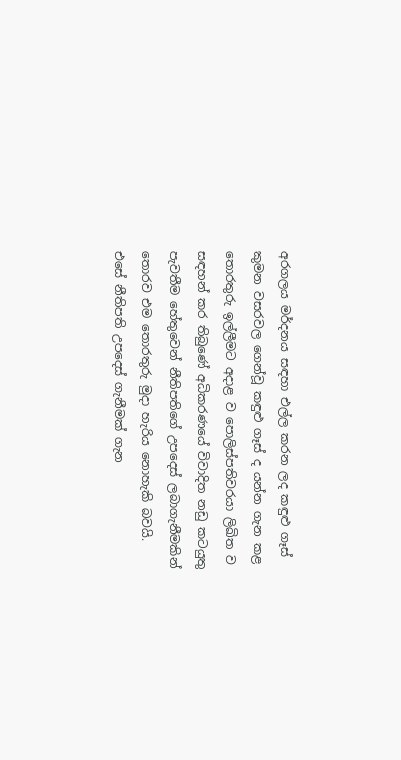අරගලය මර්දනය සඳහා එල්ල කරන ලද කඳුළු ගෑස් කුමන වසරවල ගෙන්වූ කඳුළු ගෑස් ද යන්න ගැන කළ තොරතුරු ඉල්ලීමට අදාළ ව පොලිස්පතිවරයා ලිඛිත ව සඳහන් කර තිබුණේ අධිකරණයේ විවාදිත නඩු කටයුතු පැවතීම හේතුවෙන් නීතිපතිගේ උපදෙස් ලබාගැනීමකින් තොරව එම තොරතුරු මුදා හැරිය නොහැකි බවයි. එසේ නීතිපති උපදෙස් ගැනීමක් ගැන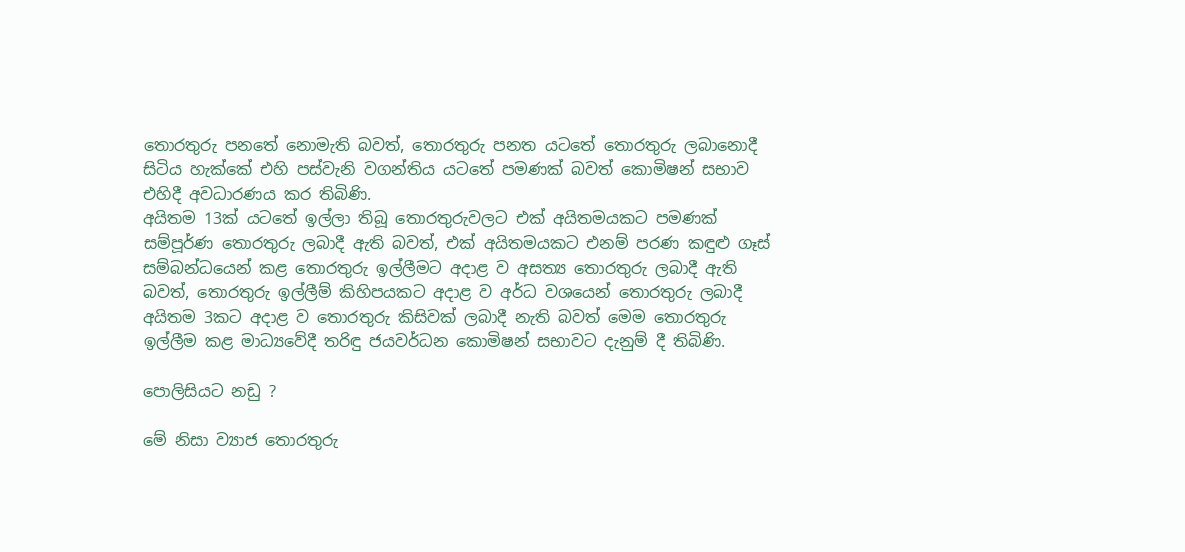තොරතුරු පනතේ නොමැති බවත්, තොරතුරු පනත යටතේ තොරතුරු ලබානොදී සිටිය හැක්කේ එහි පස්වැනි වගන්තිය යටතේ පමණක් බවත් කොමිෂන් සභාව එහිදී අවධාරණය කර තිබිණි.
අයිතම 13ක් යටතේ ඉල්ලා තිබූ තොරතුරුවලට එක් අයිතමයකට පමණක් සම්පූර්ණ තොරතුරු ලබාදී ඇති බවත්, එක් අයිතමයකට එනම් පරණ කඳුළු ගෑස් සම්බන්ධයෙන් කළ තොරතුරු ඉල්ලීමට අදාළ ව අසත්‍ය තොරතුරු ලබාදී ඇති බවත්, තොරතුරු ඉල්ලීම් කිහිපයකට අදාළ ව අර්ධ වශයෙන් තොරතුරු ලබාදී අයිතම 3කට අදාළ ව තොරතුරු කිසිවක් ලබාදී නැති බවත් මෙම තොරතුරු ඉල්ලීම කළ මාධ්‍යවේදී තරිඳු ජයවර්ධන කොමිෂන් සභාවට දැනුම් දී තිබිණි.

පොලිසියට නඩු ?

මේ නිසා ව්‍යාජ තොරතුරු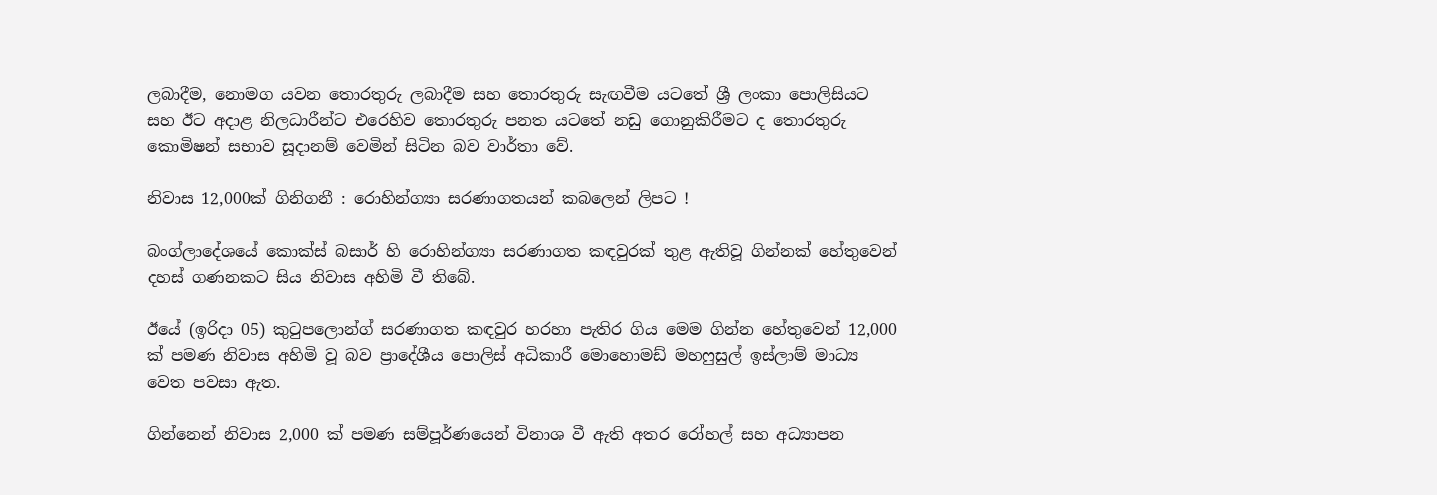ලබාදීම, නොමග යවන තොරතුරු ලබාදීම සහ තොරතුරු සැඟවීම යටතේ ශ්‍රී ලංකා පොලිසියට සහ ඊට අදාළ නිලධාරීන්ට එරෙහිව තොරතුරු පනත යටතේ නඩු ගොනුකිරීමට ද තොරතුරු කොමිෂන් සභාව සූදානම් වෙමින් සිටින බව වාර්තා වේ.

නිවාස 12,000ක් ගිනිගනී : රොහින්ග්‍යා සරණාගතයන් කබලෙන් ලිපට !

බංග්ලාදේශයේ කොක්ස් බසාර් හි රොහින්ග්‍යා සරණාගත කඳවුරක් තුළ ඇතිවූ ගින්නක් හේතුවෙන් දහස් ගණනකට සිය නිවාස අහිමි වී තිබේ.

ඊයේ (ඉරිදා 05) කුටුපලොන්ග් සරණාගත කඳවුර හරහා පැතිර ගිය මෙම ගින්න හේතුවෙන් 12,000 ක් පමණ නිවාස අහිමි වූ බව ප්‍රාදේශීය පොලිස් අධිකාරී මොහොමඩ් මහෆුසුල් ඉස්ලාම් මාධ්‍ය වෙත පවසා ඇත.

ගින්නෙන් නිවාස 2,000 ක් පමණ සම්පූර්ණයෙන් විනාශ වී ඇති අතර රෝහල් සහ අධ්‍යාපන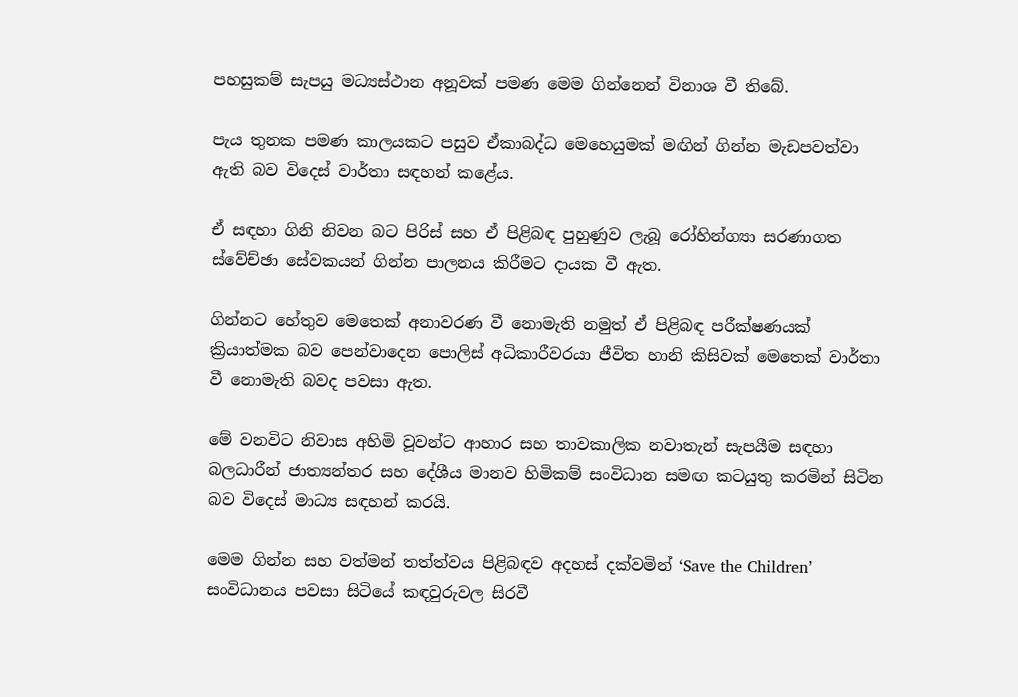පහසුකම් සැපයු මධ්‍යස්ථාන අනූවක් පමණ මෙම ගින්නෙන් විනාශ වී තිබේ.

පැය තුනක පමණ කාලයකට පසුව ඒකාබද්ධ මෙහෙයුමක් මඟින් ගින්න මැඩපවත්වා ඇති බව විදෙස් වාර්තා සඳහන් කළේය.

ඒ සඳහා ගිනි නිවන බට පිරිස් සහ ඒ පිළිබඳ පුහුණුව ලැබූ රෝහින්ග්‍යා සරණාගත ස්වේච්ඡා සේවකයන් ගින්න පාලනය කිරීමට දායක වී ඇත.

ගින්නට හේතුව මෙතෙක් අනාවරණ වී නොමැති නමුත් ඒ පිළිබඳ පරීක්ෂණයක් ක්‍රියාත්මක බව පෙන්වාදෙන පොලිස් අධිකාරීවරයා ජීවිත හානි කිසිවක් මෙතෙක් වාර්තා වී නොමැති බවද පවසා ඇත.

මේ වනවිට නිවාස අහිමි වූවන්ට ආහාර සහ තාවකාලික නවාතැන් සැපයීම සඳහා බලධාරීන් ජාත්‍යන්තර සහ දේශීය මානව හිමිකම් සංවිධාන සමඟ කටයුතු කරමින් සිටින බව විදෙස් මාධ්‍ය සඳහන් කරයි.

මෙම ගින්න සහ වත්මන් තත්ත්වය පිළිබඳව අදහස් දක්වමින් ‘Save the Children’ සංවිධානය පවසා සිටියේ කඳවුරුවල සිරවී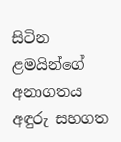සිටින ළමයින්ගේ අනාගතය අඳුරු සහගත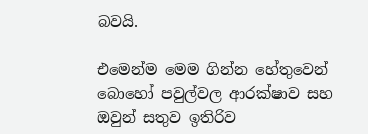බවයි.

එමෙන්ම මෙම ගින්න හේතුවෙන් බොහෝ පවුල්වල ආරක්ෂාව සහ ඔවුන් සතුව ඉතිරිව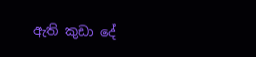ඇති කුඩා දේ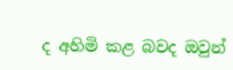ද අහිමි කළ බවද ඔවුන්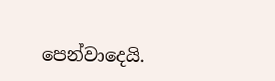පෙන්වාදෙයි.